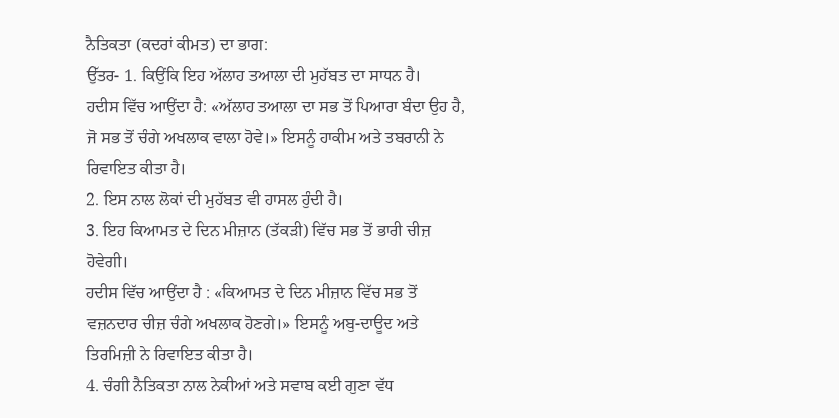ਨੈਤਿਕਤਾ (ਕਦਰਾਂ ਕੀਮਤ) ਦਾ ਭਾਗ:
ਉੱਤਰ- 1. ਕਿਉਂਕਿ ਇਹ ਅੱਲਾਹ ਤਆਲਾ ਦੀ ਮੁਹੱਬਤ ਦਾ ਸਾਧਨ ਹੈ।
ਹਦੀਸ ਵਿੱਚ ਆਉਂਦਾ ਹੈ: «ਅੱਲਾਹ ਤਆਲਾ ਦਾ ਸਭ ਤੋਂ ਪਿਆਰਾ ਬੰਦਾ ਉਹ ਹੈ, ਜੋ ਸਭ ਤੋਂ ਚੰਗੇ ਅਖਲਾਕ ਵਾਲਾ ਹੋਵੇ।» ਇਸਨੂੰ ਹਾਕੀਮ ਅਤੇ ਤਬਰਾਨੀ ਨੇ ਰਿਵਾਇਤ ਕੀਤਾ ਹੈ।
2. ਇਸ ਨਾਲ ਲੋਕਾਂ ਦੀ ਮੁਹੱਬਤ ਵੀ ਹਾਸਲ ਹੁੰਦੀ ਹੈ।
3. ਇਹ ਕਿਆਮਤ ਦੇ ਦਿਨ ਮੀਜ਼ਾਨ (ਤੱਕੜੀ) ਵਿੱਚ ਸਭ ਤੋਂ ਭਾਰੀ ਚੀਜ਼ ਹੋਵੇਗੀ।
ਹਦੀਸ ਵਿੱਚ ਆਉਂਦਾ ਹੈ : «ਕਿਆਮਤ ਦੇ ਦਿਨ ਮੀਜ਼ਾਨ ਵਿੱਚ ਸਭ ਤੋਂ ਵਜ਼ਨਦਾਰ ਚੀਜ਼ ਚੰਗੇ ਅਖਲਾਕ ਹੋਣਗੇ।» ਇਸਨੂੰ ਅਬੁ-ਦਾਊਦ ਅਤੇ ਤਿਰਮਿਜ਼ੀ ਨੇ ਰਿਵਾਇਤ ਕੀਤਾ ਹੈ।
4. ਚੰਗੀ ਨੈਤਿਕਤਾ ਨਾਲ ਨੇਕੀਆਂ ਅਤੇ ਸਵਾਬ ਕਈ ਗੁਣਾ ਵੱਧ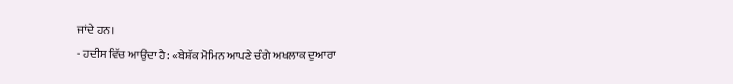ਜਾਂਦੇ ਹਨ।
- ਹਦੀਸ ਵਿੱਚ ਆਉਂਦਾ ਹੈ: «ਬੇਸ਼ੱਕ ਮੋਮਿਨ ਆਪਣੇ ਚੰਗੇ ਅਖਲਾਕ ਦੁਆਰਾ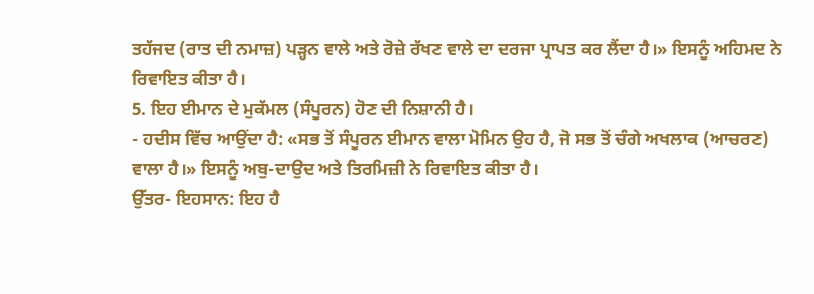ਤਹੱਜਦ (ਰਾਤ ਦੀ ਨਮਾਜ਼) ਪੜ੍ਹਨ ਵਾਲੇ ਅਤੇ ਰੋਜ਼ੇ ਰੱਖਣ ਵਾਲੇ ਦਾ ਦਰਜਾ ਪ੍ਰਾਪਤ ਕਰ ਲੈਂਦਾ ਹੈ।» ਇਸਨੂੰ ਅਹਿਮਦ ਨੇ ਰਿਵਾਇਤ ਕੀਤਾ ਹੈ।
5. ਇਹ ਈਮਾਨ ਦੇ ਮੁਕੱਮਲ (ਸੰਪੂਰਨ) ਹੋਣ ਦੀ ਨਿਸ਼ਾਨੀ ਹੈ।
- ਹਦੀਸ ਵਿੱਚ ਆਉਂਦਾ ਹੈ: «ਸਭ ਤੋਂ ਸੰਪੂਰਨ ਈਮਾਨ ਵਾਲਾ ਮੋਮਿਨ ਉਹ ਹੈ, ਜੋ ਸਭ ਤੋਂ ਚੰਗੇ ਅਖਲਾਕ (ਆਚਰਣ) ਵਾਲਾ ਹੈ।» ਇਸਨੂੰ ਅਬੁ-ਦਾਉਦ ਅਤੇ ਤਿਰਮਿਜ਼ੀ ਨੇ ਰਿਵਾਇਤ ਕੀਤਾ ਹੈ।
ਉੱਤਰ- ਇਹਸਾਨ: ਇਹ ਹੈ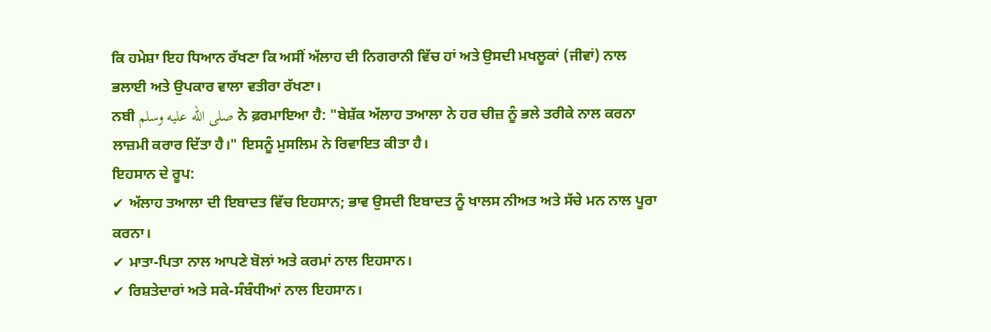ਕਿ ਹਮੇਸ਼ਾ ਇਹ ਧਿਆਨ ਰੱਖਣਾ ਕਿ ਅਸੀਂ ਅੱਲਾਹ ਦੀ ਨਿਗਰਾਨੀ ਵਿੱਚ ਹਾਂ ਅਤੇ ਉਸਦੀ ਮਖਲੂਕਾਂ (ਜੀਵਾਂ) ਨਾਲ ਭਲਾਈ ਅਤੇ ਉਪਕਾਰ ਵਾਲਾ ਵਤੀਰਾ ਰੱਖਣਾ।
ਨਬੀ صلى الله عليه وسلم ਨੇ ਫ਼ਰਮਾਇਆ ਹੈ: "ਬੇਸ਼ੱਕ ਅੱਲਾਹ ਤਆਲਾ ਨੇ ਹਰ ਚੀਜ਼ ਨੂੰ ਭਲੇ ਤਰੀਕੇ ਨਾਲ ਕਰਨਾ ਲਾਜ਼ਮੀ ਕਰਾਰ ਦਿੱਤਾ ਹੈ।" ਇਸਨੂੰ ਮੁਸਲਿਮ ਨੇ ਰਿਵਾਇਤ ਕੀਤਾ ਹੈ।
ਇਹਸਾਨ ਦੇ ਰੂਪ:
✔ ਅੱਲਾਹ ਤਆਲਾ ਦੀ ਇਬਾਦਤ ਵਿੱਚ ਇਹਸਾਨ; ਭਾਵ ਉਸਦੀ ਇਬਾਦਤ ਨੂੰ ਖਾਲਸ ਨੀਅਤ ਅਤੇ ਸੱਚੇ ਮਨ ਨਾਲ ਪੂਰਾ ਕਰਨਾ।
✔ ਮਾਤਾ-ਪਿਤਾ ਨਾਲ ਆਪਣੇ ਬੋਲਾਂ ਅਤੇ ਕਰਮਾਂ ਨਾਲ ਇਹਸਾਨ।
✔ ਰਿਸ਼ਤੇਦਾਰਾਂ ਅਤੇ ਸਕੇ-ਸੰਬੰਧੀਆਂ ਨਾਲ ਇਹਸਾਨ।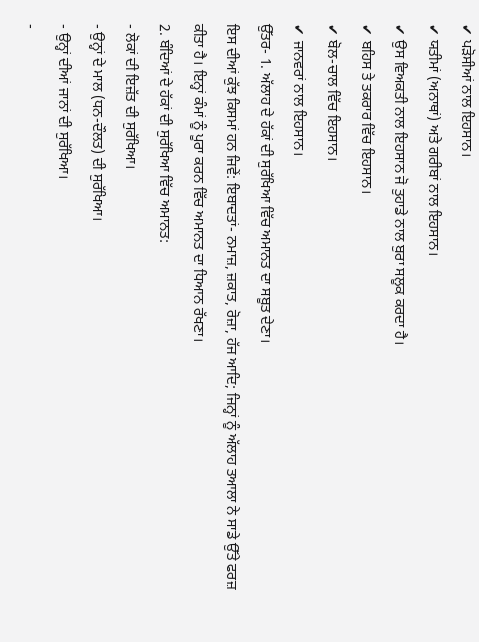✔ ਪੜੋਸੀਆਂ ਨਾਲ ਇਹਸਾਨ।
✔ ਯਤੀਮਾਂ (ਅਨਾਥਾਂ) ਅਤੇ ਗਰੀਬਾਂ ਨਾਲ ਇਹਸਾਨ।
✔ ਉਸ ਵਿਅਕਤੀ ਨਾਲ ਇਹਸਾਨ ਜੋ ਤੁਹਾਡੇ ਨਾਲ ਬੁਰਾ ਸਲੂਕ ਕਰਦਾ ਹੈ।
✔ ਬਹਿਸ ਤੇ ਤਕਰਾਰ ਵਿੱਚ ਇਹਸਾਨ।
✔ ਬੋਲ-ਚਾਲ ਵਿੱਚ ਇਹਸਾਨ।
✔ ਜਾਨਵਰਾਂ ਨਾਲ ਇਹਸਾਨ।
ਉੱਤਰ- 1. ਅੱਲਾਹ ਦੇ ਹੱਕਾਂ ਦੀ ਸੁਰੱਖਿਆ ਵਿੱਚ ਅਮਾਨਤ ਦਾ ਸਬੂਤ ਦੇਣਾ।
ਇਸ ਦੀਆਂ ਕੁੱਝ ਕਿਸਮਾਂ ਹਨ ਜਿਵੇਂ: ਇਬਾਦਤਾਂ- ਨਮਾਜ਼, ਜ਼ਕਾਤ, ਰੋਜ਼ਾ, ਹੱਜ ਆਦਿ; ਜਿਨ੍ਹਾਂ ਨੂੰ ਅੱਲਾਹ ਤਆਲਾ ਨੇ ਸਾਡੇ ਉੱਤੇ ਫਰਜ਼ ਕੀਤਾ ਹੈ। ਇਨ੍ਹਾਂ ਕੰਮਾਂ ਨੂੰ ਪੂਰਾ ਕਰਨ ਵਿੱਚ ਅਮਾਨਤ ਦਾ ਧਿਆਨ ਰੱਖਣਾ।
2. ਬੰਦਿਆਂ ਦੇ ਹੱਕਾਂ ਦੀ ਸੁਰੱਖਿਆ ਵਿੱਚ ਅਮਾਨਤ:
- ਲੋਕਾਂ ਦੀ ਇਜ਼ੱਤ ਦੀ ਸੁਰੱਖਿਆ।
- ਉਨ੍ਹਾਂ ਦੇ ਮਾਲ (ਧਨ-ਦੌਲਤ) ਦੀ ਸੁਰੱਖਿਆ।
- ਉਨ੍ਹਾਂ ਦੀਆਂ ਜਾਨਾਂ ਦੀ ਸੁਰੱਖਿਆ।
-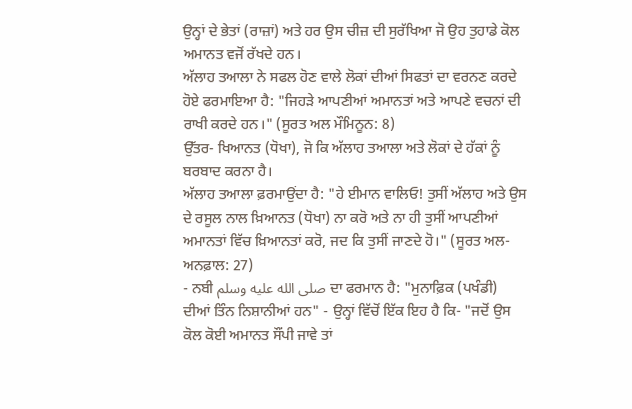ਉਨ੍ਹਾਂ ਦੇ ਭੇਤਾਂ (ਰਾਜ਼ਾਂ) ਅਤੇ ਹਰ ਉਸ ਚੀਜ਼ ਦੀ ਸੁਰੱਖਿਆ ਜੋ ਉਹ ਤੁਹਾਡੇ ਕੋਲ ਅਮਾਨਤ ਵਜੋਂ ਰੱਖਦੇ ਹਨ।
ਅੱਲਾਹ ਤਆਲਾ ਨੇ ਸਫਲ ਹੋਣ ਵਾਲੇ ਲੋਕਾਂ ਦੀਆਂ ਸਿਫਤਾਂ ਦਾ ਵਰਨਣ ਕਰਦੇ ਹੋਏ ਫਰਮਾਇਆ ਹੈ: "ਜਿਹੜੇ ਆਪਣੀਆਂ ਅਮਾਨਤਾਂ ਅਤੇ ਆਪਣੇ ਵਚਨਾਂ ਦੀ ਰਾਖੀ ਕਰਦੇ ਹਨ।" (ਸੂਰਤ ਅਲ ਮੌਮਿਨੂਨ: 8)
ਉੱਤਰ- ਖਿਆਨਤ (ਧੋਖਾ), ਜੋ ਕਿ ਅੱਲਾਹ ਤਆਲਾ ਅਤੇ ਲੋਕਾਂ ਦੇ ਹੱਕਾਂ ਨੂੰ ਬਰਬਾਦ ਕਰਨਾ ਹੈ।
ਅੱਲਾਹ ਤਆਲਾ ਫ਼ਰਮਾਉਂਦਾ ਹੈ: "ਹੇ ਈਮਾਨ ਵਾਲਿਓ! ਤੁਸੀਂ ਅੱਲਾਹ ਅਤੇ ਉਸ ਦੇ ਰਸੂਲ ਨਾਲ ਖ਼ਿਆਨਤ (ਧੋਖਾ) ਨਾ ਕਰੋ ਅਤੇ ਨਾ ਹੀ ਤੁਸੀਂ ਆਪਣੀਆਂ ਅਮਾਨਤਾਂ ਵਿੱਚ ਖ਼ਿਆਨਤਾਂ ਕਰੋ, ਜਦ ਕਿ ਤੁਸੀਂ ਜਾਣਦੇ ਹੋ।" (ਸੂਰਤ ਅਲ-ਅਨਫ਼ਾਲ: 27)
- ਨਬੀ صلى الله عليه وسلم ਦਾ ਫਰਮਾਨ ਹੈ: "ਮੁਨਾਫ਼ਿਕ (ਪਖੰਡੀ) ਦੀਆਂ ਤਿੰਨ ਨਿਸ਼ਾਨੀਆਂ ਹਨ" - ਉਨ੍ਹਾਂ ਵਿੱਚੋਂ ਇੱਕ ਇਹ ਹੈ ਕਿ- "ਜਦੋਂ ਉਸ ਕੋਲ ਕੋਈ ਅਮਾਨਤ ਸੌਂਪੀ ਜਾਵੇ ਤਾਂ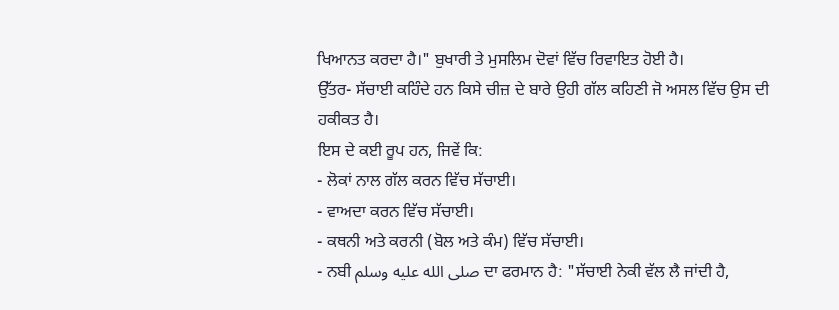ਖਿਆਨਤ ਕਰਦਾ ਹੈ।" ਬੁਖਾਰੀ ਤੇ ਮੁਸਲਿਮ ਦੋਵਾਂ ਵਿੱਚ ਰਿਵਾਇਤ ਹੋਈ ਹੈ।
ਉੱਤਰ- ਸੱਚਾਈ ਕਹਿੰਦੇ ਹਨ ਕਿਸੇ ਚੀਜ਼ ਦੇ ਬਾਰੇ ਉਹੀ ਗੱਲ ਕਹਿਣੀ ਜੋ ਅਸਲ ਵਿੱਚ ਉਸ ਦੀ ਹਕੀਕਤ ਹੈ।
ਇਸ ਦੇ ਕਈ ਰੂਪ ਹਨ, ਜਿਵੇਂ ਕਿ:
- ਲੋਕਾਂ ਨਾਲ ਗੱਲ ਕਰਨ ਵਿੱਚ ਸੱਚਾਈ।
- ਵਾਅਦਾ ਕਰਨ ਵਿੱਚ ਸੱਚਾਈ।
- ਕਥਨੀ ਅਤੇ ਕਰਨੀ (ਬੋਲ ਅਤੇ ਕੰਮ) ਵਿੱਚ ਸੱਚਾਈ।
- ਨਬੀ صلى الله عليه وسلم ਦਾ ਫਰਮਾਨ ਹੈ: "ਸੱਚਾਈ ਨੇਕੀ ਵੱਲ ਲੈ ਜਾਂਦੀ ਹੈ,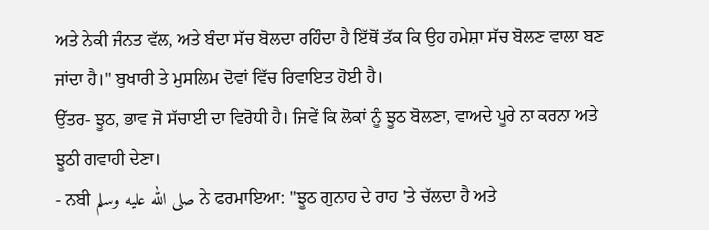ਅਤੇ ਨੇਕੀ ਜੰਨਤ ਵੱਲ, ਅਤੇ ਬੰਦਾ ਸੱਚ ਬੋਲਦਾ ਰਹਿੰਦਾ ਹੈ ਇੱਥੋਂ ਤੱਕ ਕਿ ਉਹ ਹਮੇਸ਼ਾ ਸੱਚ ਬੋਲਣ ਵਾਲਾ ਬਣ ਜਾਂਦਾ ਹੈ।" ਬੁਖਾਰੀ ਤੇ ਮੁਸਲਿਮ ਦੋਵਾਂ ਵਿੱਚ ਰਿਵਾਇਤ ਹੋਈ ਹੈ।
ਉੱਤਰ- ਝੂਠ, ਭਾਵ ਜੋ ਸੱਚਾਈ ਦਾ ਵਿਰੋਧੀ ਹੈ। ਜਿਵੇਂ ਕਿ ਲੋਕਾਂ ਨੂੰ ਝੂਠ ਬੋਲਣਾ, ਵਾਅਦੇ ਪੂਰੇ ਨਾ ਕਰਨਾ ਅਤੇ ਝੂਠੀ ਗਵਾਹੀ ਦੇਣਾ।
- ਨਬੀ صلى الله عليه وسلم ਨੇ ਫਰਮਾਇਆ: "ਝੂਠ ਗੁਨਾਹ ਦੇ ਰਾਹ 'ਤੇ ਚੱਲਦਾ ਹੈ ਅਤੇ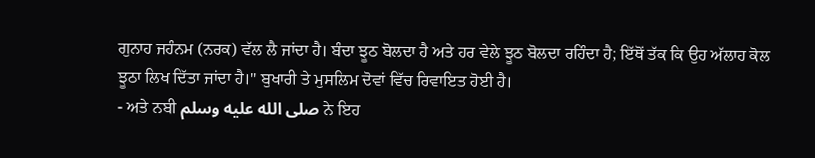ਗੁਨਾਹ ਜਹੰਨਮ (ਨਰਕ) ਵੱਲ ਲੈ ਜਾਂਦਾ ਹੈ। ਬੰਦਾ ਝੂਠ ਬੋਲਦਾ ਹੈ ਅਤੇ ਹਰ ਵੇਲੇ ਝੂਠ ਬੋਲਦਾ ਰਹਿੰਦਾ ਹੈ; ਇੱਥੋਂ ਤੱਕ ਕਿ ਉਹ ਅੱਲਾਹ ਕੋਲ ਝੂਠਾ ਲਿਖ ਦਿੱਤਾ ਜਾਂਦਾ ਹੈ।" ਬੁਖਾਰੀ ਤੇ ਮੁਸਲਿਮ ਦੋਵਾਂ ਵਿੱਚ ਰਿਵਾਇਤ ਹੋਈ ਹੈ।
- ਅਤੇ ਨਬੀ صلى الله عليه وسلم ਨੇ ਇਹ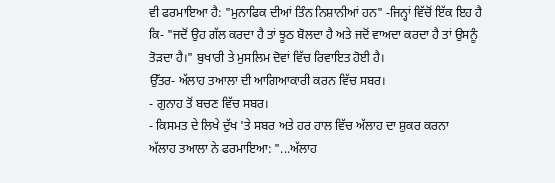ਵੀ ਫਰਮਾਇਆ ਹੈ: "ਮੁਨਾਫਿਕ ਦੀਆਂ ਤਿੰਨ ਨਿਸ਼ਾਨੀਆਂ ਹਨ" -ਜਿਨ੍ਹਾਂ ਵਿੱਚੋਂ ਇੱਕ ਇਹ ਹੈ ਕਿ- "ਜਦੋਂ ਉਹ ਗੱਲ ਕਰਦਾ ਹੈ ਤਾਂ ਝੂਠ ਬੋਲਦਾ ਹੈ ਅਤੇ ਜਦੋਂ ਵਾਅਦਾ ਕਰਦਾ ਹੈ ਤਾਂ ਉਸਨੂੰ ਤੋੜਦਾ ਹੈ।" ਬੁਖਾਰੀ ਤੇ ਮੁਸਲਿਮ ਦੋਵਾਂ ਵਿੱਚ ਰਿਵਾਇਤ ਹੋਈ ਹੈ।
ਉੱਤਰ- ਅੱਲਾਹ ਤਆਲਾ ਦੀ ਆਗਿਆਕਾਰੀ ਕਰਨ ਵਿੱਚ ਸਬਰ।
- ਗੁਨਾਹ ਤੋਂ ਬਚਣ ਵਿੱਚ ਸਬਰ।
- ਕਿਸਮਤ ਦੇ ਲਿਖੇ ਦੁੱਖ 'ਤੇ ਸਬਰ ਅਤੇ ਹਰ ਹਾਲ ਵਿੱਚ ਅੱਲਾਹ ਦਾ ਸ਼ੁਕਰ ਕਰਨਾ
ਅੱਲਾਹ ਤਆਲਾ ਨੇ ਫਰਮਾਇਆ: "...ਅੱਲਾਹ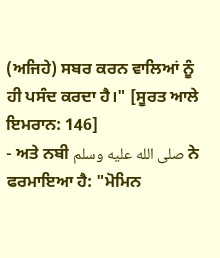(ਅਜਿਹੇ) ਸਬਰ ਕਰਨ ਵਾਲਿਆਂ ਨੂੰ ਹੀ ਪਸੰਦ ਕਰਦਾ ਹੈ।" [ਸੂਰਤ ਆਲੇ ਇਮਰਾਨ: 146]
- ਅਤੇ ਨਬੀ صلى الله عليه وسلم ਨੇ ਫਰਮਾਇਆ ਹੈ: "ਮੋਮਿਨ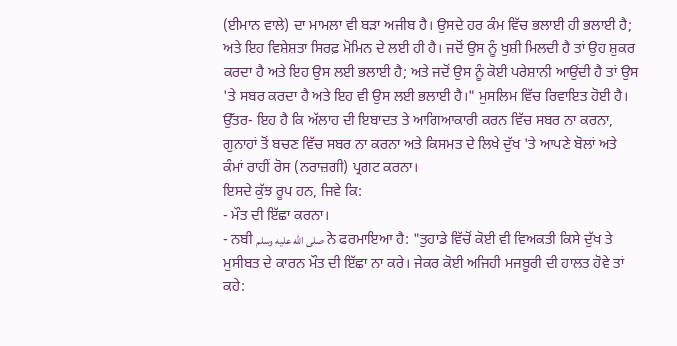(ਈਮਾਨ ਵਾਲੇ) ਦਾ ਮਾਮਲਾ ਵੀ ਬੜਾ ਅਜੀਬ ਹੈ। ਉਸਦੇ ਹਰ ਕੰਮ ਵਿੱਚ ਭਲਾਈ ਹੀ ਭਲਾਈ ਹੈ; ਅਤੇ ਇਹ ਵਿਸ਼ੇਸ਼ਤਾ ਸਿਰਫ਼ ਮੋਮਿਨ ਦੇ ਲਈ ਹੀ ਹੈ। ਜਦੋਂ ਉਸ ਨੂੰ ਖੁਸ਼ੀ ਮਿਲਦੀ ਹੈ ਤਾਂ ਉਹ ਸ਼ੁਕਰ ਕਰਦਾ ਹੈ ਅਤੇ ਇਹ ਉਸ ਲਈ ਭਲਾਈ ਹੈ; ਅਤੇ ਜਦੋਂ ਉਸ ਨੂੰ ਕੋਈ ਪਰੇਸ਼ਾਨੀ ਆਉਂਦੀ ਹੈ ਤਾਂ ਉਸ 'ਤੇ ਸਬਰ ਕਰਦਾ ਹੈ ਅਤੇ ਇਹ ਵੀ ਉਸ ਲਈ ਭਲਾਈ ਹੈ।" ਮੁਸਲਿਮ ਵਿੱਚ ਰਿਵਾਇਤ ਹੋਈ ਹੈ।
ਉੱਤਰ- ਇਹ ਹੈ ਕਿ ਅੱਲਾਹ ਦੀ ਇਬਾਦਤ ਤੇ ਆਗਿਆਕਾਰੀ ਕਰਨ ਵਿੱਚ ਸਬਰ ਨਾ ਕਰਨਾ, ਗੁਨਾਹਾਂ ਤੋਂ ਬਚਣ ਵਿੱਚ ਸਬਰ ਨਾ ਕਰਨਾ ਅਤੇ ਕਿਸਮਤ ਦੇ ਲਿਖੇ ਦੁੱਖ 'ਤੇ ਆਪਣੇ ਬੋਲਾਂ ਅਤੇ ਕੰਮਾਂ ਰਾਹੀਂ ਰੋਸ (ਨਰਾਜ਼ਗੀ) ਪ੍ਰਗਟ ਕਰਨਾ।
ਇਸਦੇ ਕੁੱਝ ਰੂਪ ਹਨ, ਜਿਵੇ ਕਿ:
- ਮੌਤ ਦੀ ਇੱਛਾ ਕਰਨਾ।
- ਨਬੀ صلى الله عليه وسلم ਨੇ ਫਰਮਾਇਆ ਹੈ: "ਤੁਹਾਡੇ ਵਿੱਚੋਂ ਕੋਈ ਵੀ ਵਿਅਕਤੀ ਕਿਸੇ ਦੁੱਖ ਤੇ ਮੁਸੀਬਤ ਦੇ ਕਾਰਨ ਮੌਤ ਦੀ ਇੱਛਾ ਨਾ ਕਰੇ। ਜੇਕਰ ਕੋਈ ਅਜਿਹੀ ਮਜਬੂਰੀ ਦੀ ਹਾਲਤ ਹੋਵੇ ਤਾਂ ਕਹੇ: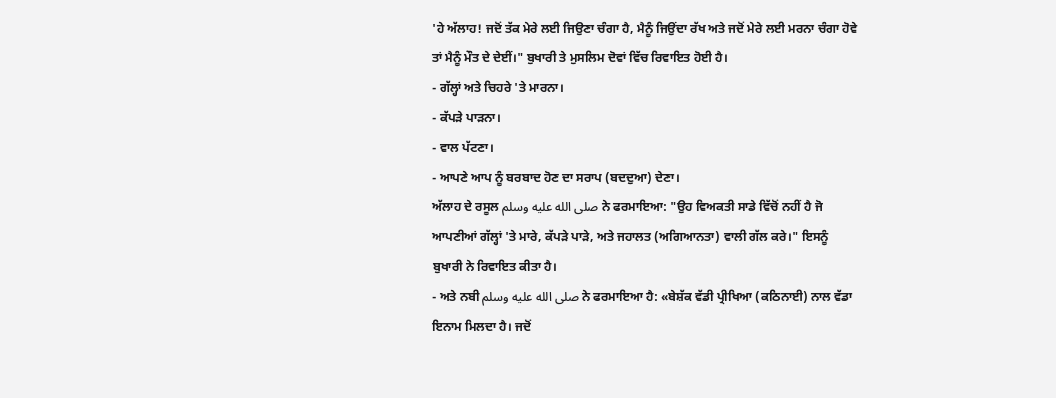'ਹੇ ਅੱਲਾਹ! ਜਦੋਂ ਤੱਕ ਮੇਰੇ ਲਈ ਜਿਉਣਾ ਚੰਗਾ ਹੈ, ਮੈਨੂੰ ਜਿਉਂਦਾ ਰੱਖ ਅਤੇ ਜਦੋਂ ਮੇਰੇ ਲਈ ਮਰਨਾ ਚੰਗਾ ਹੋਵੇ ਤਾਂ ਮੈਨੂੰ ਮੌਤ ਦੇ ਦੇਈਂ।" ਬੁਖਾਰੀ ਤੇ ਮੁਸਲਿਮ ਦੋਵਾਂ ਵਿੱਚ ਰਿਵਾਇਤ ਹੋਈ ਹੈ।
- ਗੱਲ੍ਹਾਂ ਅਤੇ ਚਿਹਰੇ 'ਤੇ ਮਾਰਨਾ।
- ਕੱਪੜੇ ਪਾੜਨਾ।
- ਵਾਲ ਪੱਟਣਾ।
- ਆਪਣੇ ਆਪ ਨੂੰ ਬਰਬਾਦ ਹੋਣ ਦਾ ਸਰਾਪ (ਬਦਦੁਆ) ਦੇਣਾ।
ਅੱਲਾਹ ਦੇ ਰਸੂਲ صلى الله عليه وسلم ਨੇ ਫਰਮਾਇਆ: "ਉਹ ਵਿਅਕਤੀ ਸਾਡੇ ਵਿੱਚੋਂ ਨਹੀਂ ਹੈ ਜੋ ਆਪਣੀਆਂ ਗੱਲ੍ਹਾਂ 'ਤੇ ਮਾਰੇ, ਕੱਪੜੇ ਪਾੜੇ, ਅਤੇ ਜਹਾਲਤ (ਅਗਿਆਨਤਾ) ਵਾਲੀ ਗੱਲ ਕਰੇ।" ਇਸਨੂੰ ਬੁਖਾਰੀ ਨੇ ਰਿਵਾਇਤ ਕੀਤਾ ਹੈ।
- ਅਤੇ ਨਬੀ صلى الله عليه وسلم ਨੇ ਫਰਮਾਇਆ ਹੈ: «ਬੇਸ਼ੱਕ ਵੱਡੀ ਪ੍ਰੀਖਿਆ (ਕਠਿਨਾਈ) ਨਾਲ ਵੱਡਾ ਇਨਾਮ ਮਿਲਦਾ ਹੈ। ਜਦੋਂ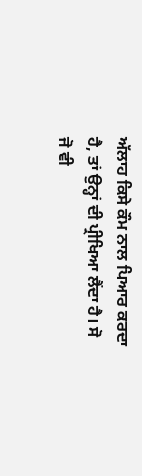ਅੱਲਾਹ ਕਿਸੇ ਕੌਮ ਨਾਲ ਪਿਆਰ ਕਰਦਾ ਹੈ, ਤਾਂ ਉਨ੍ਹਾਂ ਦੀ ਪ੍ਰੀਖਿਆ ਲੈਂਦਾ ਹੈ। ਸੋ ਜੋ ਵੀ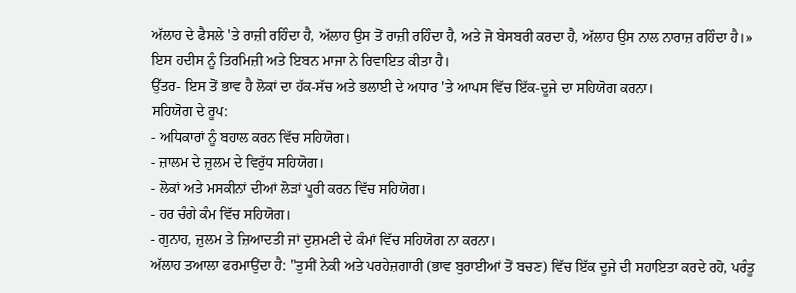ਅੱਲਾਹ ਦੇ ਫੈਸਲੇ 'ਤੇ ਰਾਜ਼ੀ ਰਹਿੰਦਾ ਹੈ, ਅੱਲਾਹ ਉਸ ਤੋਂ ਰਾਜ਼ੀ ਰਹਿੰਦਾ ਹੈ, ਅਤੇ ਜੋ ਬੇਸਬਰੀ ਕਰਦਾ ਹੈ, ਅੱਲਾਹ ਉਸ ਨਾਲ ਨਾਰਾਜ਼ ਰਹਿੰਦਾ ਹੈ।» ਇਸ ਹਦੀਸ ਨੂੰ ਤਿਰਮਿਜ਼ੀ ਅਤੇ ਇਬਨ ਮਾਜਾ ਨੇ ਰਿਵਾਇਤ ਕੀਤਾ ਹੈ।
ਉੱਤਰ- ਇਸ ਤੋਂ ਭਾਵ ਹੈ ਲੋਕਾਂ ਦਾ ਹੱਕ-ਸੱਚ ਅਤੇ ਭਲਾਈ ਦੇ ਅਧਾਰ 'ਤੇ ਆਪਸ ਵਿੱਚ ਇੱਕ-ਦੂਜੇ ਦਾ ਸਹਿਯੋਗ ਕਰਨਾ।
ਸਹਿਯੋਗ ਦੇ ਰੂਪ:
- ਅਧਿਕਾਰਾਂ ਨੂੰ ਬਹਾਲ ਕਰਨ ਵਿੱਚ ਸਹਿਯੋਗ।
- ਜ਼ਾਲਮ ਦੇ ਜ਼ੁਲਮ ਦੇ ਵਿਰੁੱਧ ਸਹਿਯੋਗ।
- ਲੋਕਾਂ ਅਤੇ ਮਸਕੀਨਾਂ ਦੀਆਂ ਲੋੜਾਂ ਪੂਰੀ ਕਰਨ ਵਿੱਚ ਸਹਿਯੋਗ।
- ਹਰ ਚੰਗੇ ਕੰਮ ਵਿੱਚ ਸਹਿਯੋਗ।
- ਗੁਨਾਹ, ਜ਼ੁਲਮ ਤੇ ਜ਼ਿਆਦਤੀ ਜਾਂ ਦੁਸ਼ਮਣੀ ਦੇ ਕੰਮਾਂ ਵਿੱਚ ਸਹਿਯੋਗ ਨਾ ਕਰਨਾ।
ਅੱਲਾਹ ਤਆਲਾ ਫਰਮਾਉਂਦਾ ਹੈ: "ਤੁਸੀਂ ਨੇਕੀ ਅਤੇ ਪਰਹੇਜ਼ਗਾਰੀ (ਭਾਵ ਬੁਰਾਈਆਂ ਤੋਂ ਬਚਣ) ਵਿੱਚ ਇੱਕ ਦੂਜੇ ਦੀ ਸਹਾਇਤਾ ਕਰਦੇ ਰਹੋ, ਪਰੰਤੂ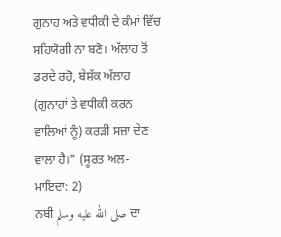ਗੁਨਾਹ ਅਤੇ ਵਧੀਕੀ ਦੇ ਕੰਮਾਂ ਵਿੱਚ ਸਹਿਯੋਗੀ ਨਾ ਬਣੋ। ਅੱਲਾਹ ਤੋਂ ਡਰਦੇ ਰਹੋ, ਬੇਸ਼ੱਕ ਅੱਲਾਹ (ਗੁਨਾਹਾਂ ਤੇ ਵਧੀਕੀ ਕਰਨ ਵਾਲਿਆਂ ਨੂੰ) ਕਰੜੀ ਸਜ਼ਾ ਦੇਣ ਵਾਲਾ ਹੈ।" (ਸੂਰਤ ਅਲ-ਮਾਇਦਾ: 2)
ਨਬੀ صلى الله عليه وسلم ਦਾ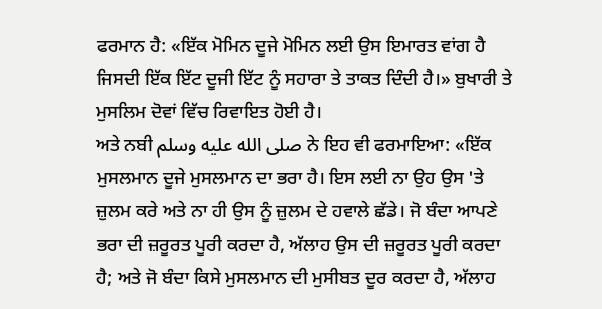ਫਰਮਾਨ ਹੈ: «ਇੱਕ ਮੋਮਿਨ ਦੂਜੇ ਮੋਮਿਨ ਲਈ ਉਸ ਇਮਾਰਤ ਵਾਂਗ ਹੈ ਜਿਸਦੀ ਇੱਕ ਇੱਟ ਦੂਜੀ ਇੱਟ ਨੂੰ ਸਹਾਰਾ ਤੇ ਤਾਕਤ ਦਿੰਦੀ ਹੈ।» ਬੁਖਾਰੀ ਤੇ ਮੁਸਲਿਮ ਦੋਵਾਂ ਵਿੱਚ ਰਿਵਾਇਤ ਹੋਈ ਹੈ।
ਅਤੇ ਨਬੀ صلى الله عليه وسلم ਨੇ ਇਹ ਵੀ ਫਰਮਾਇਆ: «ਇੱਕ ਮੁਸਲਮਾਨ ਦੂਜੇ ਮੁਸਲਮਾਨ ਦਾ ਭਰਾ ਹੈ। ਇਸ ਲਈ ਨਾ ਉਹ ਉਸ 'ਤੇ ਜ਼ੁਲਮ ਕਰੇ ਅਤੇ ਨਾ ਹੀ ਉਸ ਨੂੰ ਜ਼ੁਲਮ ਦੇ ਹਵਾਲੇ ਛੱਡੇ। ਜੋ ਬੰਦਾ ਆਪਣੇ ਭਰਾ ਦੀ ਜ਼ਰੂਰਤ ਪੂਰੀ ਕਰਦਾ ਹੈ, ਅੱਲਾਹ ਉਸ ਦੀ ਜ਼ਰੂਰਤ ਪੂਰੀ ਕਰਦਾ ਹੈ; ਅਤੇ ਜੋ ਬੰਦਾ ਕਿਸੇ ਮੁਸਲਮਾਨ ਦੀ ਮੁਸੀਬਤ ਦੂਰ ਕਰਦਾ ਹੈ, ਅੱਲਾਹ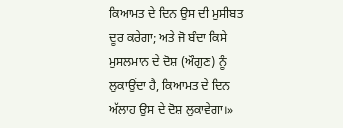ਕਿਆਮਤ ਦੇ ਦਿਨ ਉਸ ਦੀ ਮੁਸੀਬਤ ਦੂਰ ਕਰੇਗਾ; ਅਤੇ ਜੋ ਬੰਦਾ ਕਿਸੇ ਮੁਸਲਮਾਨ ਦੇ ਦੋਸ਼ (ਔਗੁਣ) ਨੂੰ ਲੁਕਾਉਂਦਾ ਹੈ, ਕਿਆਮਤ ਦੇ ਦਿਨ ਅੱਲਾਹ ਉਸ ਦੇ ਦੋਸ਼ ਲੁਕਾਵੇਗਾ।»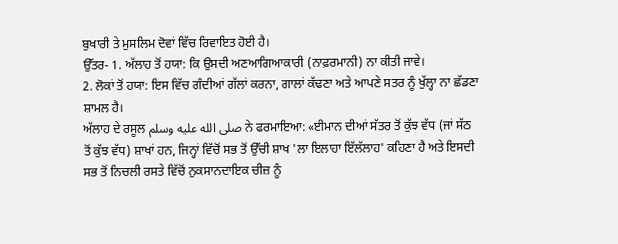ਬੁਖਾਰੀ ਤੇ ਮੁਸਲਿਮ ਦੋਵਾਂ ਵਿੱਚ ਰਿਵਾਇਤ ਹੋਈ ਹੈ।
ਉੱਤਰ- 1. ਅੱਲਾਹ ਤੋਂ ਹਯਾ: ਕਿ ਉਸਦੀ ਅਣਆਗਿਆਕਾਰੀ (ਨਾਫ਼ਰਮਾਨੀ) ਨਾ ਕੀਤੀ ਜਾਵੇ।
2. ਲੋਕਾਂ ਤੋਂ ਹਯਾ: ਇਸ ਵਿੱਚ ਗੰਦੀਆਂ ਗੱਲਾਂ ਕਰਨਾ, ਗਾਲਾਂ ਕੱਢਣਾ ਅਤੇ ਆਪਣੇ ਸਤਰ ਨੂੰ ਖੁੱਲ੍ਹਾ ਨਾ ਛੱਡਣਾ ਸ਼ਾਮਲ ਹੈ।
ਅੱਲਾਹ ਦੇ ਰਸੂਲ صلى الله عليه وسلم ਨੇ ਫਰਮਾਇਆ: «ਈਮਾਨ ਦੀਆਂ ਸੱਤਰ ਤੋਂ ਕੁੱਝ ਵੱਧ (ਜਾਂ ਸੱਠ ਤੋਂ ਕੁੱਝ ਵੱਧ) ਸ਼ਾਖਾਂ ਹਨ, ਜਿਨ੍ਹਾਂ ਵਿੱਚੋਂ ਸਭ ਤੋਂ ਉੱਚੀ ਸ਼ਾਖ 'ਲਾ ਇਲਾਹਾ ਇੱਲੱਲਾਹ' ਕਹਿਣਾ ਹੈ ਅਤੇ ਇਸਦੀ ਸਭ ਤੋਂ ਨਿਚਲੀ ਰਸਤੇ ਵਿੱਚੋਂ ਨੁਕਸਾਨਦਾਇਕ ਚੀਜ਼ ਨੂੰ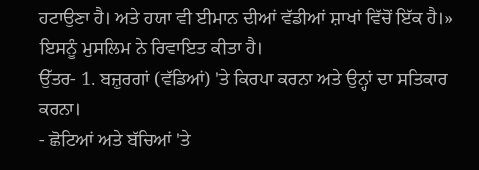ਹਟਾਉਣਾ ਹੈ। ਅਤੇ ਹਯਾ ਵੀ ਈਮਾਨ ਦੀਆਂ ਵੱਡੀਆਂ ਸ਼ਾਖਾਂ ਵਿੱਚੋਂ ਇੱਕ ਹੈ।» ਇਸਨੂੰ ਮੁਸਲਿਮ ਨੇ ਰਿਵਾਇਤ ਕੀਤਾ ਹੈ।
ਉੱਤਰ- 1. ਬਜ਼ੁਰਗਾਂ (ਵੱਡਿਆਂ) 'ਤੇ ਕਿਰਪਾ ਕਰਨਾ ਅਤੇ ਉਨ੍ਹਾਂ ਦਾ ਸਤਿਕਾਰ ਕਰਨਾ।
- ਛੋਟਿਆਂ ਅਤੇ ਬੱਚਿਆਂ 'ਤੇ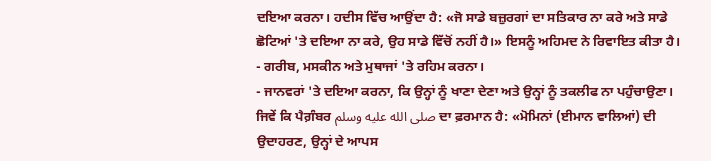ਦਇਆ ਕਰਨਾ। ਹਦੀਸ ਵਿੱਚ ਆਉਂਦਾ ਹੈ: «ਜੋ ਸਾਡੇ ਬਜ਼ੁਰਗਾਂ ਦਾ ਸਤਿਕਾਰ ਨਾ ਕਰੇ ਅਤੇ ਸਾਡੇ ਛੋਟਿਆਂ 'ਤੇ ਦਇਆ ਨਾ ਕਰੇ, ਉਹ ਸਾਡੇ ਵਿੱਚੋਂ ਨਹੀਂ ਹੈ।» ਇਸਨੂੰ ਅਹਿਮਦ ਨੇ ਰਿਵਾਇਤ ਕੀਤਾ ਹੈ।
- ਗਰੀਬ, ਮਸਕੀਨ ਅਤੇ ਮੁਥਾਜਾਂ 'ਤੇ ਰਹਿਮ ਕਰਨਾ।
- ਜਾਨਵਰਾਂ 'ਤੇ ਦਇਆ ਕਰਨਾ, ਕਿ ਉਨ੍ਹਾਂ ਨੂੰ ਖਾਣਾ ਦੇਣਾ ਅਤੇ ਉਨ੍ਹਾਂ ਨੂੰ ਤਕਲੀਫ ਨਾ ਪਹੁੰਚਾਉਣਾ।
ਜਿਵੇਂ ਕਿ ਪੈਗ਼ੰਬਰ صلى الله عليه وسلم ਦਾ ਫ਼ਰਮਾਨ ਹੈ: «ਮੋਮਿਨਾਂ (ਈਮਾਨ ਵਾਲਿਆਂ) ਦੀ ਉਦਾਹਰਣ, ਉਨ੍ਹਾਂ ਦੇ ਆਪਸ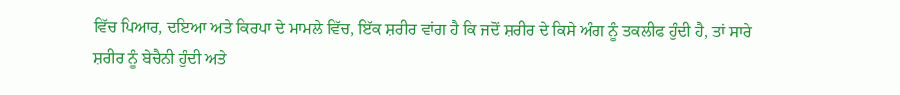ਵਿੱਚ ਪਿਆਰ, ਦਇਆ ਅਤੇ ਕਿਰਪਾ ਦੇ ਮਾਮਲੇ ਵਿੱਚ, ਇੱਕ ਸ਼ਰੀਰ ਵਾਂਗ ਹੈ ਕਿ ਜਦੋਂ ਸ਼ਰੀਰ ਦੇ ਕਿਸੇ ਅੰਗ ਨੂੰ ਤਕਲੀਫ ਹੁੰਦੀ ਹੈ, ਤਾਂ ਸਾਰੇ ਸ਼ਰੀਰ ਨੂੰ ਬੇਚੈਨੀ ਹੁੰਦੀ ਅਤੇ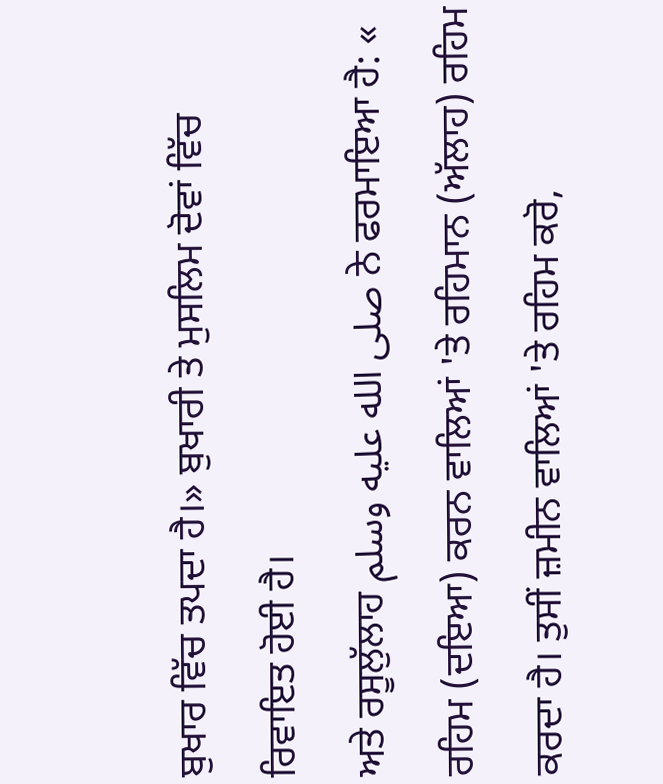ਬੁਖਾਰ ਵਿੱਚ ਤਪਦਾ ਹੈ।» ਬੁਖਾਰੀ ਤੇ ਮੁਸਲਿਮ ਦੋਵਾਂ ਵਿੱਚ ਰਿਵਾਇਤ ਹੋਈ ਹੈ।
ਅਤੇ ਰਸੂਲੁੱਲਾਹ صلى الله عليه وسلم ਨੇ ਫਰਮਾਇਆ ਹੈ: « ਰਹਿਮ (ਦਇਆ) ਕਰਨ ਵਾਲਿਆਂ 'ਤੇ ਰਹਿਮਾਨ (ਅੱਲਾਹ) ਰਹਿਮ ਕਰਦਾ ਹੈ। ਤੁਸੀਂ ਜ਼ਮੀਨ ਵਾਲਿਆਂ 'ਤੇ ਰਹਿਮ ਕਰੋ,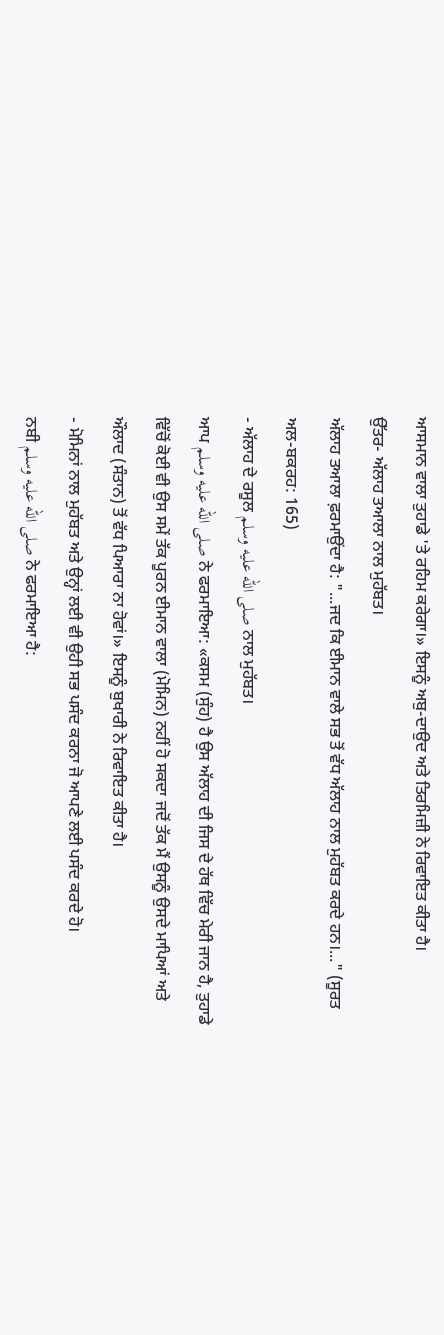ਆਸਮਾਨ ਵਾਲਾ ਤੁਹਾਡੇ 'ਤੇ ਰਹਿਮ ਕਰੇਗਾ।» ਇਸਨੂੰ ਅਬੁ-ਦਾਉਦ ਅਤੇ ਤਿਰਮਿਜ਼ੀ ਨੇ ਰਿਵਾਇਤ ਕੀਤਾ ਹੈ।
ਉੱਤਰ- ਅੱਲਾਹ ਤਆਲਾ ਨਾਲ ਮੁਹੱਬਤ।
ਅੱਲਾਹ ਤਆਲਾ ਫ਼ਰਮਾਉਂਦਾ ਹੈ: "...ਜਦ ਕਿ ਈਮਾਨ ਵਾਲੇ ਸਭ ਤੋਂ ਵੱਧ ਅੱਲਾਹ ਨਾਲ ਮੁਹੱਬਤ ਕਰਦੇ ਹਨ।..." (ਸੂਰਤ ਅਲ-ਬਕਰਹ: 165)
- ਅੱਲਾਹ ਦੇ ਰਸੂਲ صلى الله عليه وسلم ਨਾਲ ਮੁਹੱਬਤ।
ਆਪ صلى الله عليه وسلم ਨੇ ਫਰਮਾਇਆ: «ਕਸਮ (ਸੁੰਹ) ਹੈ ਉਸ ਅੱਲਾਹ ਦੀ ਜਿਸ ਦੇ ਹੱਥ ਵਿੱਚ ਮੇਰੀ ਜਾਨ ਹੈ, ਤੁਹਾਡੇ ਵਿੱਚੋਂ ਕੋਈ ਵੀ ਉਸ ਸਮੇਂ ਤੱਕ ਪੂਰਨ ਈਮਾਨ ਵਾਲਾ (ਮੋਮਿਨ) ਨਹੀਂ ਹੋ ਸਕਦਾ ਜਦੋਂ ਤੱਕ ਮੈਂ ਉਸਨੂੰ ਉਸਦੇ ਮਾਪਿਆਂ ਅਤੇ ਔਲਾਦ (ਸੰਤਾਨ) ਤੋਂ ਵੱਧ ਪਿਆਰਾ ਨਾ ਹੋਵਾਂ।» ਇਸਨੂੰ ਬੁਖਾਰੀ ਨੇ ਰਿਵਾਇਤ ਕੀਤਾ ਹੈ।
- ਮੋਮਿਨਾਂ ਨਾਲ ਮੁਹੱਬਤ ਅਤੇ ਉਨ੍ਹਾਂ ਲਈ ਵੀ ਉਹੀ ਸਭ ਪਸੰਦ ਕਰਨਾ ਜੋ ਆਪਣੇ ਲਈ ਪਸੰਦ ਕਰਦੇ ਹੋ।
ਨਬੀ صلى الله عليه وسلم ਨੇ ਫਰਮਾਇਆ ਹੈ: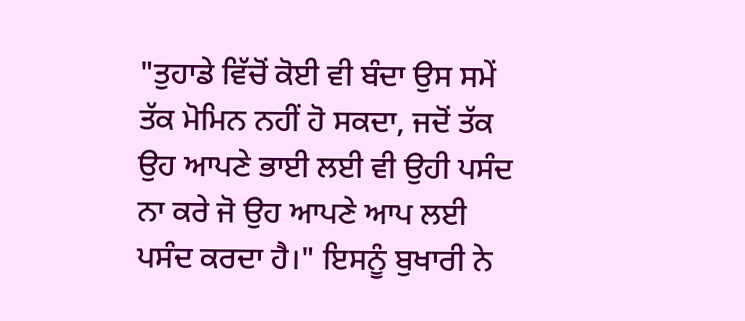"ਤੁਹਾਡੇ ਵਿੱਚੋਂ ਕੋਈ ਵੀ ਬੰਦਾ ਉਸ ਸਮੇਂ ਤੱਕ ਮੋਮਿਨ ਨਹੀਂ ਹੋ ਸਕਦਾ, ਜਦੋਂ ਤੱਕ ਉਹ ਆਪਣੇ ਭਾਈ ਲਈ ਵੀ ਉਹੀ ਪਸੰਦ ਨਾ ਕਰੇ ਜੋ ਉਹ ਆਪਣੇ ਆਪ ਲਈ ਪਸੰਦ ਕਰਦਾ ਹੈ।" ਇਸਨੂੰ ਬੁਖਾਰੀ ਨੇ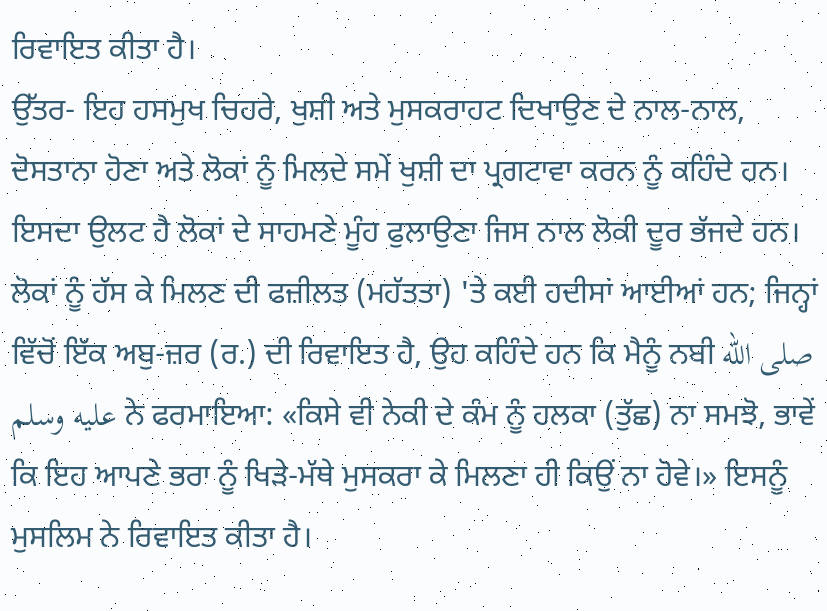ਰਿਵਾਇਤ ਕੀਤਾ ਹੈ।
ਉੱਤਰ- ਇਹ ਹਸਮੁਖ ਚਿਹਰੇ, ਖੁਸ਼ੀ ਅਤੇ ਮੁਸਕਰਾਹਟ ਦਿਖਾਉਣ ਦੇ ਨਾਲ-ਨਾਲ, ਦੋਸਤਾਨਾ ਹੋਣਾ ਅਤੇ ਲੋਕਾਂ ਨੂੰ ਮਿਲਦੇ ਸਮੇਂ ਖੁਸ਼ੀ ਦਾ ਪ੍ਰਗਟਾਵਾ ਕਰਨ ਨੂੰ ਕਹਿੰਦੇ ਹਨ।
ਇਸਦਾ ਉਲਟ ਹੈ ਲੋਕਾਂ ਦੇ ਸਾਹਮਣੇ ਮੂੰਹ ਫੁਲਾਉਣਾ ਜਿਸ ਨਾਲ ਲੋਕੀ ਦੂਰ ਭੱਜਦੇ ਹਨ।
ਲੋਕਾਂ ਨੂੰ ਹੱਸ ਕੇ ਮਿਲਣ ਦੀ ਫਜ਼ੀਲਤ (ਮਹੱਤਤਾ) 'ਤੇ ਕਈ ਹਦੀਸਾਂ ਆਈਆਂ ਹਨ; ਜਿਨ੍ਹਾਂ ਵਿੱਚੋਂ ਇੱਕ ਅਬੁ-ਜ਼ਰ (ਰ.) ਦੀ ਰਿਵਾਇਤ ਹੈ, ਉਹ ਕਹਿੰਦੇ ਹਨ ਕਿ ਮੈਨੂੰ ਨਬੀ صلى الله عليه وسلم ਨੇ ਫਰਮਾਇਆ: «ਕਿਸੇ ਵੀ ਨੇਕੀ ਦੇ ਕੰਮ ਨੂੰ ਹਲਕਾ (ਤੁੱਛ) ਨਾ ਸਮਝੋ, ਭਾਵੇਂ ਕਿ ਇਹ ਆਪਣੇ ਭਰਾ ਨੂੰ ਖਿੜੇ-ਮੱਥੇ ਮੁਸਕਰਾ ਕੇ ਮਿਲਣਾ ਹੀ ਕਿਉਂ ਨਾ ਹੋਵੇ।» ਇਸਨੂੰ ਮੁਸਲਿਮ ਨੇ ਰਿਵਾਇਤ ਕੀਤਾ ਹੈ।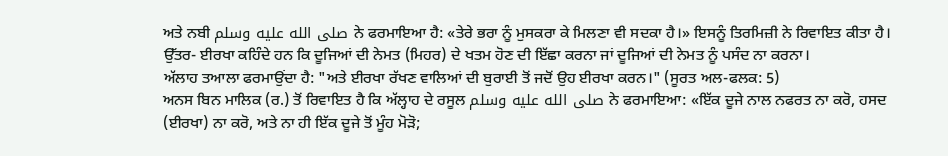ਅਤੇ ਨਬੀ صلى الله عليه وسلم ਨੇ ਫਰਮਾਇਆ ਹੈ: «ਤੇਰੇ ਭਰਾ ਨੂੰ ਮੁਸਕਰਾ ਕੇ ਮਿਲਣਾ ਵੀ ਸਦਕਾ ਹੈ।» ਇਸਨੂੰ ਤਿਰਮਿਜ਼ੀ ਨੇ ਰਿਵਾਇਤ ਕੀਤਾ ਹੈ।
ਉੱਤਰ- ਈਰਖਾ ਕਹਿੰਦੇ ਹਨ ਕਿ ਦੂਜਿਆਂ ਦੀ ਨੇਮਤ (ਮਿਹਰ) ਦੇ ਖਤਮ ਹੋਣ ਦੀ ਇੱਛਾ ਕਰਨਾ ਜਾਂ ਦੂਜਿਆਂ ਦੀ ਨੇਮਤ ਨੂੰ ਪਸੰਦ ਨਾ ਕਰਨਾ।
ਅੱਲਾਹ ਤਆਲਾ ਫਰਮਾਉਂਦਾ ਹੈ: "ਅਤੇ ਈਰਖਾ ਰੱਖਣ ਵਾਲਿਆਂ ਦੀ ਬੁਰਾਈ ਤੋਂ ਜਦੋਂ ਉਹ ਈਰਖਾ ਕਰਨ।" (ਸੂਰਤ ਅਲ-ਫਲਕ: 5)
ਅਨਸ ਬਿਨ ਮਾਲਿਕ (ਰ.) ਤੋਂ ਰਿਵਾਇਤ ਹੈ ਕਿ ਅੱਲ੍ਹਾਹ ਦੇ ਰਸੂਲ صلى الله عليه وسلم ਨੇ ਫਰਮਾਇਆ: «ਇੱਕ ਦੂਜੇ ਨਾਲ ਨਫਰਤ ਨਾ ਕਰੋ, ਹਸਦ (ਈਰਖਾ) ਨਾ ਕਰੋ, ਅਤੇ ਨਾ ਹੀ ਇੱਕ ਦੂਜੇ ਤੋਂ ਮੂੰਹ ਮੋੜੋ;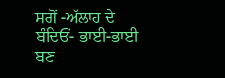ਸਗੋਂ -ਅੱਲਾਹ ਦੇ ਬੰਦਿਓਂ- ਭਾਈ-ਭਾਈ ਬਣ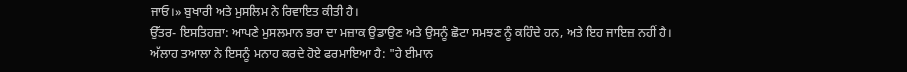ਜਾਓ।» ਬੁਖਾਰੀ ਅਤੇ ਮੁਸਲਿਮ ਨੇ ਰਿਵਾਇਤ ਕੀਤੀ ਹੈ।
ਉੱਤਰ- ਇਸਤਿਹਜ਼ਾ: ਆਪਣੇ ਮੁਸਲਮਾਨ ਭਰਾ ਦਾ ਮਜ਼ਾਕ ਉਡਾਉਣ ਅਤੇ ਉਸਨੂੰ ਛੋਟਾ ਸਮਝਣ ਨੂੰ ਕਹਿੰਦੇ ਹਨ, ਅਤੇ ਇਹ ਜਾਇਜ਼ ਨਹੀਂ ਹੈ।
ਅੱਲਾਹ ਤਆਲਾ ਨੇ ਇਸਨੂੰ ਮਨਾਹ ਕਰਦੇ ਹੋਏ ਫਰਮਾਇਆ ਹੈ: "ਹੇ ਈਮਾਨ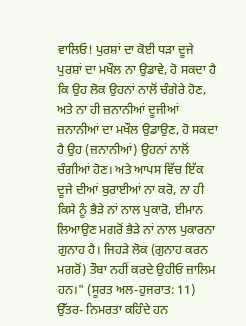ਵਾਲਿਓ! ਪੁਰਸ਼ਾਂ ਦਾ ਕੋਈ ਧੜਾ ਦੂਜੇ ਪੁਰਸ਼ਾਂ ਦਾ ਮਖੌਲ ਨਾ ਉਡਾਵੇ, ਹੋ ਸਕਦਾ ਹੈ ਕਿ ਉਹ ਲੋਕ ਉਹਨਾਂ ਨਾਲੋਂ ਚੰਗੇਰੇ ਹੋਣ, ਅਤੇ ਨਾ ਹੀ ਜ਼ਨਾਨੀਆਂ ਦੂਜੀਆਂ ਜ਼ਨਾਨੀਆਂ ਦਾ ਮਖੌਲ ਉਡਾਉਣ, ਹੋ ਸਕਦਾ ਹੈ ਉਹ (ਜ਼ਨਾਨੀਆਂ) ਉਹਨਾਂ ਨਾਲੋਂ ਚੰਗੀਆਂ ਹੋਣ। ਅਤੇ ਆਪਸ ਵਿੱਚ ਇੱਕ ਦੂਜੇ ਦੀਆਂ ਬੁਰਾਈਆਂ ਨਾ ਕਰੋ, ਨਾ ਹੀ ਕਿਸੇ ਨੂੰ ਭੈੜੇ ਨਾਂ ਨਾਲ ਪੁਕਾਰੋ, ਈਮਾਨ ਲਿਆਉਣ ਮਗਰੋਂ ਭੈੜੇ ਨਾਂ ਨਾਲ ਪੁਕਾਰਨਾ ਗੁਨਾਹ ਹੈ। ਜਿਹੜੇ ਲੋਕ (ਗੁਨਾਹ ਕਰਨ ਮਗਰੋਂ) ਤੌਬਾ ਨਹੀਂ ਕਰਦੇ ਉਹੀਓ ਜ਼ਾਲਿਮ ਹਨ।" (ਸੂਰਤ ਅਲ-ਹੁਜਰਾਤ: 11)
ਉੱਤਰ- ਨਿਮਰਤਾ ਕਹਿੰਦੇ ਹਨ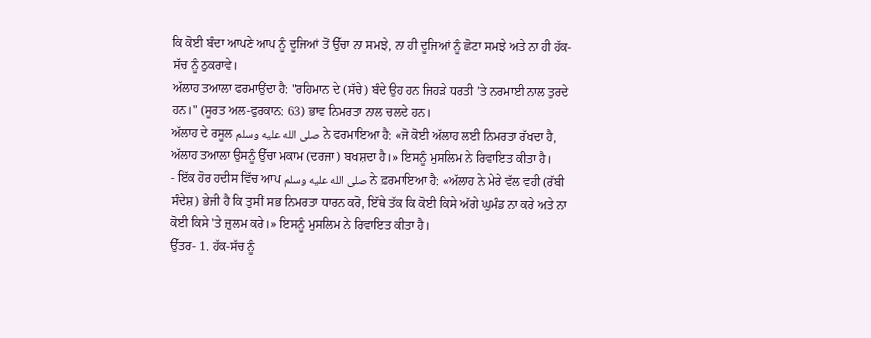ਕਿ ਕੋਈ ਬੰਦਾ ਆਪਣੇ ਆਪ ਨੂੰ ਦੂਜਿਆਂ ਤੋਂ ਉੱਚਾ ਨਾ ਸਮਝੇ, ਨਾ ਹੀ ਦੂਜਿਆਂ ਨੂੰ ਛੋਟਾ ਸਮਝੇ ਅਤੇ ਨਾ ਹੀ ਹੱਕ-ਸੱਚ ਨੂੰ ਠੁਕਰਾਵੇ।
ਅੱਲਾਹ ਤਆਲਾ ਫਰਮਾਉਂਦਾ ਹੈ: "ਰਹਿਮਾਨ ਦੇ (ਸੱਚੇ) ਬੰਦੇ ਉਹ ਹਨ ਜਿਹੜੇ ਧਰਤੀ ’ਤੇ ਨਰਮਾਈ ਨਾਲ ਤੁਰਦੇ ਹਨ।" (ਸੂਰਤ ਅਲ-ਫੁਰਕਾਨ: 63) ਭਾਵ ਨਿਮਰਤਾ ਨਾਲ ਚਲਦੇ ਹਨ।
ਅੱਲਾਹ ਦੇ ਰਸੂਲ صلى الله عليه وسلم ਨੇ ਫਰਮਾਇਆ ਹੈ: «ਜੋ ਕੋਈ ਅੱਲਾਹ ਲਈ ਨਿਮਰਤਾ ਰੱਖਦਾ ਹੈ, ਅੱਲਾਹ ਤਆਲਾ ਉਸਨੂੰ ਉੱਚਾ ਮਕਾਮ (ਦਰਜਾ) ਬਖਸ਼ਦਾ ਹੈ।» ਇਸਨੂੰ ਮੁਸਲਿਮ ਨੇ ਰਿਵਾਇਤ ਕੀਤਾ ਹੈ।
- ਇੱਕ ਹੋਰ ਹਦੀਸ ਵਿੱਚ ਆਪ صلى الله عليه وسلم ਨੇ ਫ਼ਰਮਾਇਆ ਹੈ: «ਅੱਲਾਹ ਨੇ ਮੇਰੇ ਵੱਲ ਵਹੀ (ਰੱਬੀ ਸੰਦੇਸ਼) ਭੇਜੀ ਹੈ ਕਿ ਤੁਸੀਂ ਸਭ ਨਿਮਰਤਾ ਧਾਰਨ ਕਰੋ, ਇੱਥੇ ਤੱਕ ਕਿ ਕੋਈ ਕਿਸੇ ਅੱਗੇ ਘੁਮੰਡ ਨਾ ਕਰੇ ਅਤੇ ਨਾ ਕੋਈ ਕਿਸੇ 'ਤੇ ਜ਼ੁਲਮ ਕਰੇ।» ਇਸਨੂੰ ਮੁਸਲਿਮ ਨੇ ਰਿਵਾਇਤ ਕੀਤਾ ਹੈ।
ਉੱਤਰ- 1. ਹੱਕ-ਸੱਚ ਨੂੰ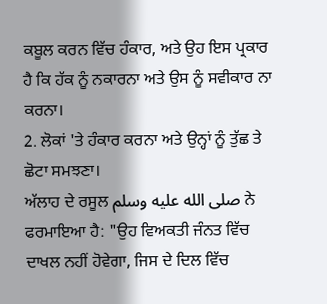ਕਬੂਲ ਕਰਨ ਵਿੱਚ ਹੰਕਾਰ, ਅਤੇ ਉਹ ਇਸ ਪ੍ਰਕਾਰ ਹੈ ਕਿ ਹੱਕ ਨੂੰ ਨਕਾਰਨਾ ਅਤੇ ਉਸ ਨੂੰ ਸਵੀਕਾਰ ਨਾ ਕਰਨਾ।
2. ਲੋਕਾਂ 'ਤੇ ਹੰਕਾਰ ਕਰਨਾ ਅਤੇ ਉਨ੍ਹਾਂ ਨੂੰ ਤੁੱਛ ਤੇ ਛੋਟਾ ਸਮਝਣਾ।
ਅੱਲਾਹ ਦੇ ਰਸੂਲ صلى الله عليه وسلم ਨੇ ਫਰਮਾਇਆ ਹੈ: "ਉਹ ਵਿਅਕਤੀ ਜੰਨਤ ਵਿੱਚ ਦਾਖਲ ਨਹੀਂ ਹੋਵੇਗਾ, ਜਿਸ ਦੇ ਦਿਲ ਵਿੱਚ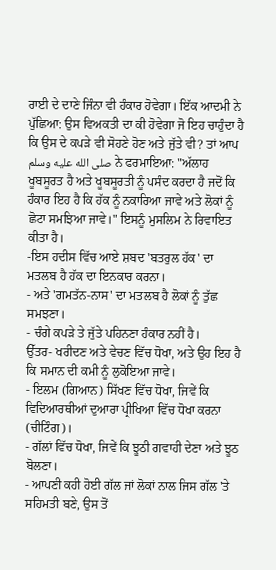ਰਾਈ ਦੇ ਦਾਣੇ ਜਿੰਨਾ ਵੀ ਹੰਕਾਰ ਹੋਵੇਗਾ। ਇੱਕ ਆਦਮੀ ਨੇ ਪੁੱਛਿਆ: ਉਸ ਵਿਅਕਤੀ ਦਾ ਕੀ ਹੋਵੇਗਾ ਜੋ ਇਹ ਚਾਹੁੰਦਾ ਹੈ ਕਿ ਉਸ ਦੇ ਕਪੜੇ ਵੀ ਸੋਹਣੇ ਹੋਣ ਅਤੇ ਜੁੱਤੇ ਵੀ? ਤਾਂ ਆਪ صلى الله عليه وسلم ਨੇ ਫਰਮਾਇਆ: "ਅੱਲਾਹ ਖੂਬਸੂਰਤ ਹੈ ਅਤੇ ਖੂਬਸੂਰਤੀ ਨੂੰ ਪਸੰਦ ਕਰਦਾ ਹੈ ਜਦੋਂ ਕਿ ਹੰਕਾਰ ਇਹ ਹੈ ਕਿ ਹੱਕ ਨੂੰ ਨਕਾਰਿਆ ਜਾਵੇ ਅਤੇ ਲੋਕਾਂ ਨੂੰ ਛੋਟਾ ਸਮਝਿਆ ਜਾਵੇ।" ਇਸਨੂੰ ਮੁਸਲਿਮ ਨੇ ਰਿਵਾਇਤ ਕੀਤਾ ਹੈ।
-ਇਸ ਹਦੀਸ ਵਿੱਚ ਆਏ ਸ਼ਬਦ 'ਬਤਰੁਲ ਹੱਕ' ਦਾ ਮਤਲਬ ਹੈ ਹੱਕ ਦਾ ਇਨਕਾਰ ਕਰਨਾ।
- ਅਤੇ 'ਗਮਤੱਨ-ਨਾਸ' ਦਾ ਮਤਲਬ ਹੈ ਲੋਕਾਂ ਨੂੰ ਤੁੱਛ ਸਮਝਣਾ।
- ਚੰਗੇ ਕਪੜੇ ਤੇ ਜੁੱਤੇ ਪਹਿਨਣਾ ਹੰਕਾਰ ਨਹੀਂ ਹੈ।
ਉੱਤਰ- ਖਰੀਦਣ ਅਤੇ ਵੇਚਣ ਵਿੱਚ ਧੋਖਾ, ਅਤੇ ਉਹ ਇਹ ਹੈ ਕਿ ਸਮਾਨ ਦੀ ਕਮੀ ਨੂੰ ਲੁਕੋਇਆ ਜਾਵੇ।
- ਇਲਮ (ਗਿਆਨ) ਸਿੱਖਣ ਵਿੱਚ ਧੋਖਾ, ਜਿਵੇਂ ਕਿ ਵਿਦਿਆਰਥੀਆਂ ਦੁਆਰਾ ਪ੍ਰੀਖਿਆ ਵਿੱਚ ਧੋਖਾ ਕਰਨਾ (ਚੀਟਿੰਗ)।
- ਗੱਲਾਂ ਵਿੱਚ ਧੋਖਾ, ਜਿਵੇਂ ਕਿ ਝੂਠੀ ਗਵਾਹੀ ਦੇਣਾ ਅਤੇ ਝੂਠ ਬੋਲਣਾ।
- ਆਪਣੀ ਕਹੀ ਹੋਈ ਗੱਲ ਜਾਂ ਲੋਕਾਂ ਨਾਲ ਜਿਸ ਗੱਲ 'ਤੇ ਸਹਿਮਤੀ ਬਣੇ, ਉਸ ਤੋਂ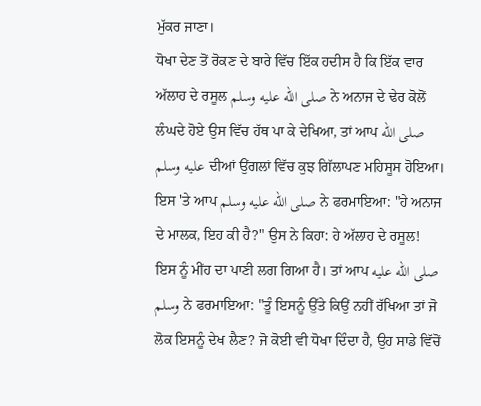ਮੁੱਕਰ ਜਾਣਾ।
ਧੋਖਾ ਦੇਣ ਤੋਂ ਰੋਕਣ ਦੇ ਬਾਰੇ ਵਿੱਚ ਇੱਕ ਹਦੀਸ ਹੈ ਕਿ ਇੱਕ ਵਾਰ ਅੱਲਾਹ ਦੇ ਰਸੂਲ صلى الله عليه وسلم ਨੇ ਅਨਾਜ ਦੇ ਢੇਰ ਕੋਲੋਂ ਲੰਘਦੇ ਹੋਏ ਉਸ ਵਿੱਚ ਹੱਥ ਪਾ ਕੇ ਦੇਖਿਆ, ਤਾਂ ਆਪ صلى الله عليه وسلم ਦੀਆਂ ਉਂਗਲਾਂ ਵਿੱਚ ਕੁਝ ਗਿੱਲਾਪਣ ਮਹਿਸੂਸ ਹੋਇਆ। ਇਸ 'ਤੇ ਆਪ صلى الله عليه وسلم ਨੇ ਫਰਮਾਇਆ: "ਹੇ ਅਨਾਜ ਦੇ ਮਾਲਕ, ਇਹ ਕੀ ਹੈ?" ਉਸ ਨੇ ਕਿਹਾ: ਹੇ ਅੱਲਾਹ ਦੇ ਰਸੂਲ! ਇਸ ਨੂੰ ਮੀਂਹ ਦਾ ਪਾਣੀ ਲਗ ਗਿਆ ਹੈ। ਤਾਂ ਆਪ صلى الله عليه وسلم ਨੇ ਫਰਮਾਇਆ: "ਤੂੰ ਇਸਨੂੰ ਉੱਤੇ ਕਿਉਂ ਨਹੀਂ ਰੱਖਿਆ ਤਾਂ ਜੋ ਲੋਕ ਇਸਨੂੰ ਦੇਖ ਲੈਣ? ਜੋ ਕੋਈ ਵੀ ਧੋਖਾ ਦਿੰਦਾ ਹੈ, ਉਹ ਸਾਡੇ ਵਿੱਚੋਂ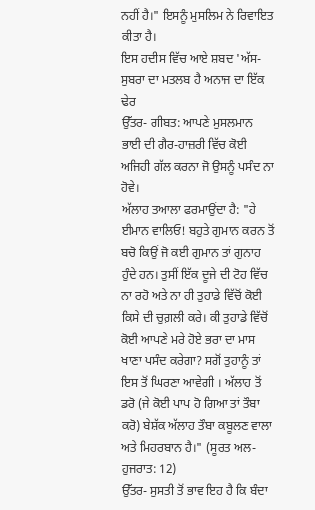ਨਹੀਂ ਹੈ।" ਇਸਨੂੰ ਮੁਸਲਿਮ ਨੇ ਰਿਵਾਇਤ ਕੀਤਾ ਹੈ।
ਇਸ ਹਦੀਸ ਵਿੱਚ ਆਏ ਸ਼ਬਦ 'ਅੱਸ-ਸੁਬਰਾ ਦਾ ਮਤਲਬ ਹੈ ਅਨਾਜ ਦਾ ਇੱਕ ਢੇਰ
ਉੱਤਰ- ਗੀਬਤ: ਆਪਣੇ ਮੁਸਲਮਾਨ ਭਾਈ ਦੀ ਗੈਰ-ਹਾਜ਼ਰੀ ਵਿੱਚ ਕੋਈ ਅਜਿਹੀ ਗੱਲ ਕਰਨਾ ਜੋ ਉਸਨੂੰ ਪਸੰਦ ਨਾ ਹੋਵੇ।
ਅੱਲਾਹ ਤਆਲਾ ਫਰਮਾਉਂਦਾ ਹੈ: "ਹੇ ਈਮਾਨ ਵਾਲਿਓ! ਬਹੁਤੇ ਗੁਮਾਨ ਕਰਨ ਤੋਂ ਬਚੋ ਕਿਉਂ ਜੋ ਕਈ ਗੁਮਾਨ ਤਾਂ ਗੁਨਾਹ ਹੁੰਦੇ ਹਨ। ਤੁਸੀਂ ਇੱਕ ਦੂਜੇ ਦੀ ਟੋਹ ਵਿੱਚ ਨਾ ਰਹੋ ਅਤੇ ਨਾ ਹੀ ਤੁਹਾਡੇ ਵਿੱਚੋਂ ਕੋਈ ਕਿਸੇ ਦੀ ਚੁਗ਼ਲੀ ਕਰੇ। ਕੀ ਤੁਹਾਡੇ ਵਿੱਚੋਂ ਕੋਈ ਆਪਣੇ ਮਰੇ ਹੋਏ ਭਰਾ ਦਾ ਮਾਸ ਖਾਣਾ ਪਸੰਦ ਕਰੇਗਾ? ਸਗੋਂ ਤੁਹਾਨੂੰ ਤਾਂ ਇਸ ਤੋਂ ਘਿਰਣਾ ਆਵੇਗੀ । ਅੱਲਾਹ ਤੋਂ ਡਰੋ (ਜੇ ਕੋਈ ਪਾਪ ਹੋ ਗਿਆ ਤਾਂ ਤੌਬਾ ਕਰੋ) ਬੇਸ਼ੱਕ ਅੱਲਾਹ ਤੌਬਾ ਕਬੂਲਣ ਵਾਲਾ ਅਤੇ ਮਿਹਰਬਾਨ ਹੈ।" (ਸੂਰਤ ਅਲ-ਹੁਜਰਾਤ: 12)
ਉੱਤਰ- ਸੁਸਤੀ ਤੋਂ ਭਾਵ ਇਹ ਹੈ ਕਿ ਬੰਦਾ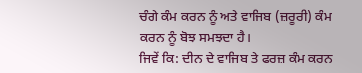ਚੰਗੇ ਕੰਮ ਕਰਨ ਨੂੰ ਅਤੇ ਵਾਜਿਬ (ਜ਼ਰੂਰੀ) ਕੰਮ ਕਰਨ ਨੂੰ ਬੋਝ ਸਮਝਦਾ ਹੈ।
ਜਿਵੇਂ ਕਿ: ਦੀਨ ਦੇ ਵਾਜਿਬ ਤੇ ਫਰਜ਼ ਕੰਮ ਕਰਨ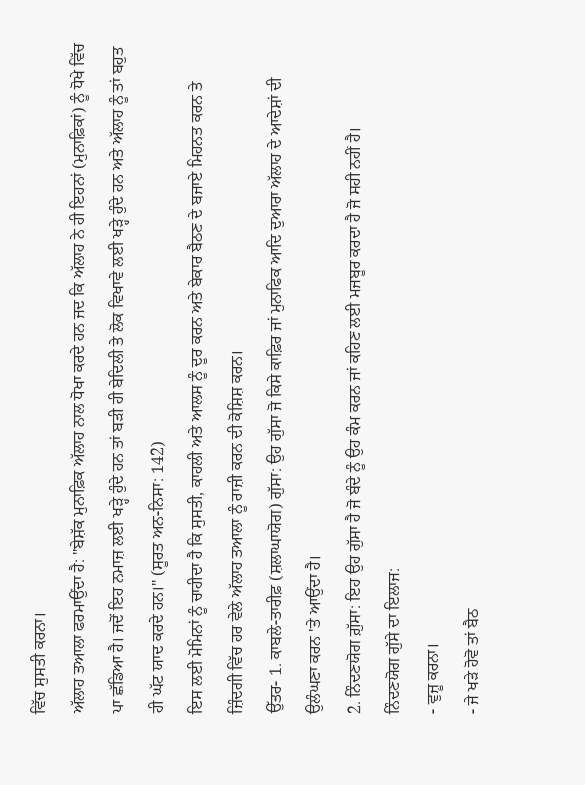ਵਿੱਚ ਸੁਸਤੀ ਕਰਨਾ।
ਅੱਲਾਹ ਤਆਲਾ ਫਰਮਾਉਂਦਾ ਹੈ: "ਬੇਸ਼ੱਕ ਮੁਨਾਫ਼ਿਕ ਅੱਲਾਹ ਨਾਲ ਧੋਖਾ ਕਰਦੇ ਹਨ ਜਦ ਕਿ ਅੱਲਾਹ ਨੇ ਹੀ ਇਹਨਾਂ (ਮੁਨਾਫ਼ਿਕਾਂ) ਨੂੰ ਧੋਖੇ ਵਿੱਚ ਪਾ ਛੱਡਿਆ ਹੈ। ਜਦੋਂ ਇਹ ਨਮਾਜ਼ ਲਈ ਖੜ੍ਹੇ ਹੁੰਦੇ ਹਨ ਤਾਂ ਬੜੀ ਹੀ ਬੇਦਿਲੀ ਤੇ ਲੋਕ ਵਿਖਾਵੇ ਲਈ ਖੜ੍ਹੇ ਹੁੰਦੇ ਹਨ ਅਤੇ ਅੱਲਾਹ ਨੂੰ ਤਾਂ ਬਹੁਤ ਹੀ ਘੱਟ ਯਾਦ ਕਰਦੇ ਹਨ।" (ਸੂਰਤ ਅਨ-ਨਿਸਾ: 142)
ਇਸ ਲਈ ਮੋਮਿਨਾਂ ਨੂੰ ਚਾਹੀਦਾ ਹੈ ਕਿ ਸੁਸਤੀ, ਕਾਹਲੀ ਅਤੇ ਆਲਸ ਨੂੰ ਦੂਰ ਕਰਨ ਅਤੇ ਬੇਕਾਰ ਬੈਠਣ ਦੇ ਬਜਾਏ ਮਿਹਨਤ ਕਰਨ ਤੇ ਜ਼ਿੰਦਗੀ ਵਿੱਚ ਹਰ ਵੇਲੇ ਅੱਲਾਹ ਤਆਲਾ ਨੂੰ ਰਾਜ਼ੀ ਕਰਨ ਦੀ ਕੋਸ਼ਿਸ਼ ਕਰਨ।
ਉੱਤਰ- 1. ਕਾਬਲੇ-ਤਾਰੀਫ਼ (ਸ਼ਲਾਘਾਯੋਗ) ਗੁੱਸਾ: ਉਹ ਗੁੱਸਾ ਜੋ ਕਿਸੇ ਕਾਫ਼ਿਰ ਜਾਂ ਮੁਨਾਫਿਕ ਆਦਿ ਦੁਆਰਾ ਅੱਲਾਹ ਦੇ ਆਦੇਸ਼ਾਂ ਦੀ ਉਲੰਘਣਾ ਕਰਨ 'ਤੇ ਆਉਂਦਾ ਹੈ।
2. ਨਿੰਦਣਯੋਗ ਗ਼ੁੱਸਾ: ਇਹ ਉਹ ਗੁੱਸਾ ਹੈ ਜੋ ਬੰਦੇ ਨੂੰ ਉਹ ਕੰਮ ਕਰਨ ਜਾਂ ਕਹਿਣ ਲਈ ਮਜਬੂਰ ਕਰਦਾ ਹੈ ਜੋ ਸਹੀ ਨਹੀਂ ਹੈ।
ਨਿੰਦਣਯੋਗ ਗੁੱਸੇ ਦਾ ਇਲਾਜ:
- ਵੁਜ਼ੂ ਕਰਨਾ।
- ਜੇ ਖੜੇ ਹੋਵੋ ਤਾਂ ਬੈਠ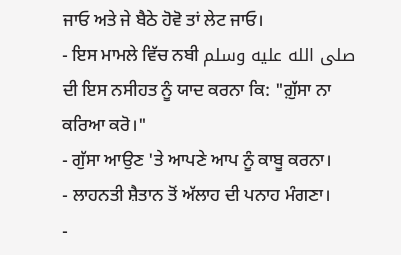ਜਾਓ ਅਤੇ ਜੇ ਬੈਠੇ ਹੋਵੋ ਤਾਂ ਲੇਟ ਜਾਓ।
- ਇਸ ਮਾਮਲੇ ਵਿੱਚ ਨਬੀ صلى الله عليه وسلم ਦੀ ਇਸ ਨਸੀਹਤ ਨੂੰ ਯਾਦ ਕਰਨਾ ਕਿ: "ਗ਼ੁੱਸਾ ਨਾ ਕਰਿਆ ਕਰੋ।"
- ਗੁੱਸਾ ਆਉਣ 'ਤੇ ਆਪਣੇ ਆਪ ਨੂੰ ਕਾਬੂ ਕਰਨਾ।
- ਲਾਹਨਤੀ ਸ਼ੈਤਾਨ ਤੋਂ ਅੱਲਾਹ ਦੀ ਪਨਾਹ ਮੰਗਣਾ।
-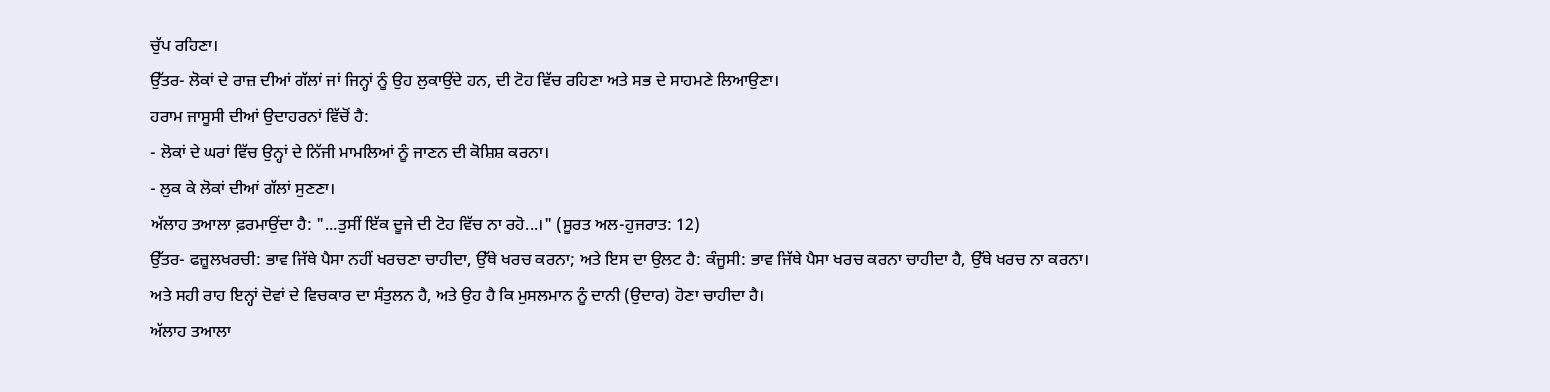ਚੁੱਪ ਰਹਿਣਾ।
ਉੱਤਰ- ਲੋਕਾਂ ਦੇ ਰਾਜ਼ ਦੀਆਂ ਗੱਲਾਂ ਜਾਂ ਜਿਨ੍ਹਾਂ ਨੂੰ ਉਹ ਲੁਕਾਉਂਦੇ ਹਨ, ਦੀ ਟੋਹ ਵਿੱਚ ਰਹਿਣਾ ਅਤੇ ਸਭ ਦੇ ਸਾਹਮਣੇ ਲਿਆਉਣਾ।
ਹਰਾਮ ਜਾਸੂਸੀ ਦੀਆਂ ਉਦਾਹਰਨਾਂ ਵਿੱਚੋਂ ਹੈ:
- ਲੋਕਾਂ ਦੇ ਘਰਾਂ ਵਿੱਚ ਉਨ੍ਹਾਂ ਦੇ ਨਿੱਜੀ ਮਾਮਲਿਆਂ ਨੂੰ ਜਾਣਨ ਦੀ ਕੋਸ਼ਿਸ਼ ਕਰਨਾ।
- ਲੁਕ ਕੇ ਲੋਕਾਂ ਦੀਆਂ ਗੱਲਾਂ ਸੁਣਣਾ।
ਅੱਲਾਹ ਤਆਲਾ ਫ਼ਰਮਾਉਂਦਾ ਹੈ: "...ਤੁਸੀਂ ਇੱਕ ਦੂਜੇ ਦੀ ਟੋਹ ਵਿੱਚ ਨਾ ਰਹੋ...।" (ਸੂਰਤ ਅਲ-ਹੁਜਰਾਤ: 12)
ਉੱਤਰ- ਫਜ਼ੂਲਖਰਚੀ: ਭਾਵ ਜਿੱਥੇ ਪੈਸਾ ਨਹੀਂ ਖਰਚਣਾ ਚਾਹੀਦਾ, ਉੱਥੇ ਖਰਚ ਕਰਨਾ; ਅਤੇ ਇਸ ਦਾ ਉਲਟ ਹੈ: ਕੰਜੂਸੀ: ਭਾਵ ਜਿੱਥੇ ਪੈਸਾ ਖਰਚ ਕਰਨਾ ਚਾਹੀਦਾ ਹੈ, ਉੱਥੇ ਖਰਚ ਨਾ ਕਰਨਾ।
ਅਤੇ ਸਹੀ ਰਾਹ ਇਨ੍ਹਾਂ ਦੋਵਾਂ ਦੇ ਵਿਚਕਾਰ ਦਾ ਸੰਤੁਲਨ ਹੈ, ਅਤੇ ਉਹ ਹੈ ਕਿ ਮੁਸਲਮਾਨ ਨੂੰ ਦਾਨੀ (ਉਦਾਰ) ਹੋਣਾ ਚਾਹੀਦਾ ਹੈ।
ਅੱਲਾਹ ਤਆਲਾ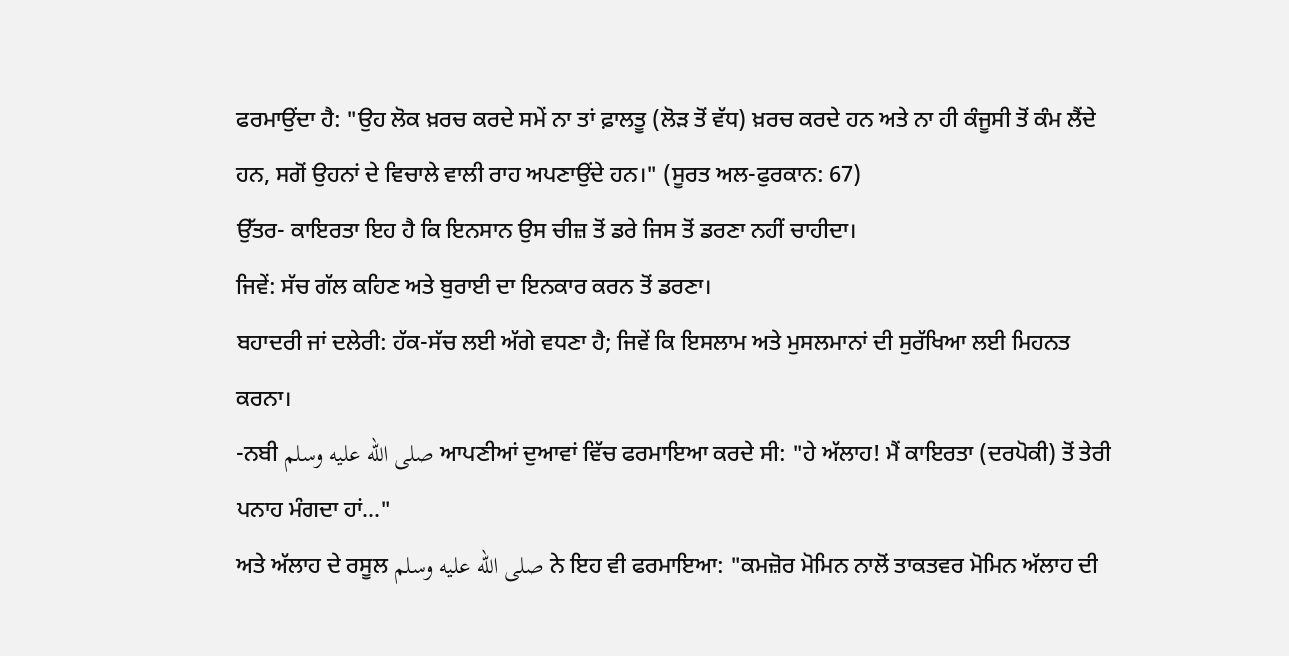ਫਰਮਾਉਂਦਾ ਹੈ: "ਉਹ ਲੋਕ ਖ਼ਰਚ ਕਰਦੇ ਸਮੇਂ ਨਾ ਤਾਂ ਫ਼ਾਲਤੂ (ਲੋੜ ਤੋਂ ਵੱਧ) ਖ਼ਰਚ ਕਰਦੇ ਹਨ ਅਤੇ ਨਾ ਹੀ ਕੰਜੂਸੀ ਤੋਂ ਕੰਮ ਲੈਂਦੇ ਹਨ, ਸਗੋਂ ਉਹਨਾਂ ਦੇ ਵਿਚਾਲੇ ਵਾਲੀ ਰਾਹ ਅਪਣਾਉਂਦੇ ਹਨ।" (ਸੂਰਤ ਅਲ-ਫੁਰਕਾਨ: 67)
ਉੱਤਰ- ਕਾਇਰਤਾ ਇਹ ਹੈ ਕਿ ਇਨਸਾਨ ਉਸ ਚੀਜ਼ ਤੋਂ ਡਰੇ ਜਿਸ ਤੋਂ ਡਰਣਾ ਨਹੀਂ ਚਾਹੀਦਾ।
ਜਿਵੇਂ: ਸੱਚ ਗੱਲ ਕਹਿਣ ਅਤੇ ਬੁਰਾਈ ਦਾ ਇਨਕਾਰ ਕਰਨ ਤੋਂ ਡਰਣਾ।
ਬਹਾਦਰੀ ਜਾਂ ਦਲੇਰੀ: ਹੱਕ-ਸੱਚ ਲਈ ਅੱਗੇ ਵਧਣਾ ਹੈ; ਜਿਵੇਂ ਕਿ ਇਸਲਾਮ ਅਤੇ ਮੁਸਲਮਾਨਾਂ ਦੀ ਸੁਰੱਖਿਆ ਲਈ ਮਿਹਨਤ ਕਰਨਾ।
-ਨਬੀ صلى الله عليه وسلم ਆਪਣੀਆਂ ਦੁਆਵਾਂ ਵਿੱਚ ਫਰਮਾਇਆ ਕਰਦੇ ਸੀ: "ਹੇ ਅੱਲਾਹ! ਮੈਂ ਕਾਇਰਤਾ (ਦਰਪੋਕੀ) ਤੋਂ ਤੇਰੀ ਪਨਾਹ ਮੰਗਦਾ ਹਾਂ..."
ਅਤੇ ਅੱਲਾਹ ਦੇ ਰਸੂਲ صلى الله عليه وسلم ਨੇ ਇਹ ਵੀ ਫਰਮਾਇਆ: "ਕਮਜ਼ੋਰ ਮੋਮਿਨ ਨਾਲੋਂ ਤਾਕਤਵਰ ਮੋਮਿਨ ਅੱਲਾਹ ਦੀ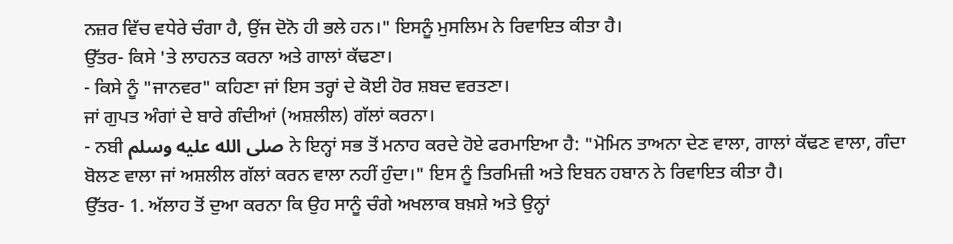ਨਜ਼ਰ ਵਿੱਚ ਵਧੇਰੇ ਚੰਗਾ ਹੈ, ਉਂਜ ਦੋਨੋ ਹੀ ਭਲੇ ਹਨ।" ਇਸਨੂੰ ਮੁਸਲਿਮ ਨੇ ਰਿਵਾਇਤ ਕੀਤਾ ਹੈ।
ਉੱਤਰ- ਕਿਸੇ 'ਤੇ ਲਾਹਨਤ ਕਰਨਾ ਅਤੇ ਗਾਲਾਂ ਕੱਢਣਾ।
- ਕਿਸੇ ਨੂੰ "ਜਾਨਵਰ" ਕਹਿਣਾ ਜਾਂ ਇਸ ਤਰ੍ਹਾਂ ਦੇ ਕੋਈ ਹੋਰ ਸ਼ਬਦ ਵਰਤਣਾ।
ਜਾਂ ਗੁਪਤ ਅੰਗਾਂ ਦੇ ਬਾਰੇ ਗੰਦੀਆਂ (ਅਸ਼ਲੀਲ) ਗੱਲਾਂ ਕਰਨਾ।
- ਨਬੀ صلى الله عليه وسلم ਨੇ ਇਨ੍ਹਾਂ ਸਭ ਤੋਂ ਮਨਾਹ ਕਰਦੇ ਹੋਏ ਫਰਮਾਇਆ ਹੈ: "ਮੋਮਿਨ ਤਾਅਨਾ ਦੇਣ ਵਾਲਾ, ਗਾਲਾਂ ਕੱਢਣ ਵਾਲਾ, ਗੰਦਾ ਬੋਲਣ ਵਾਲਾ ਜਾਂ ਅਸ਼ਲੀਲ ਗੱਲਾਂ ਕਰਨ ਵਾਲਾ ਨਹੀਂ ਹੁੰਦਾ।" ਇਸ ਨੂੰ ਤਿਰਮਿਜ਼ੀ ਅਤੇ ਇਬਨ ਹਬਾਨ ਨੇ ਰਿਵਾਇਤ ਕੀਤਾ ਹੈ।
ਉੱਤਰ- 1. ਅੱਲਾਹ ਤੋਂ ਦੁਆ ਕਰਨਾ ਕਿ ਉਹ ਸਾਨੂੰ ਚੰਗੇ ਅਖਲਾਕ ਬਖ਼ਸ਼ੇ ਅਤੇ ਉਨ੍ਹਾਂ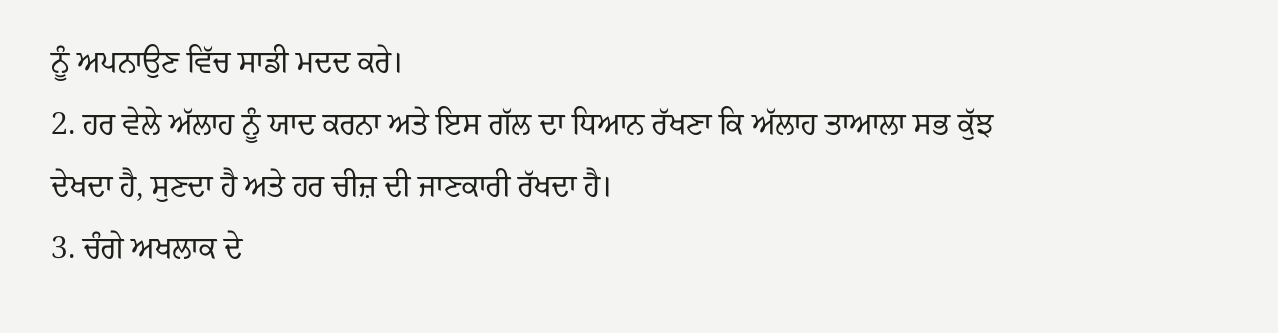ਨੂੰ ਅਪਨਾਉਣ ਵਿੱਚ ਸਾਡੀ ਮਦਦ ਕਰੇ।
2. ਹਰ ਵੇਲੇ ਅੱਲਾਹ ਨੂੰ ਯਾਦ ਕਰਨਾ ਅਤੇ ਇਸ ਗੱਲ ਦਾ ਧਿਆਨ ਰੱਖਣਾ ਕਿ ਅੱਲਾਹ ਤਾਆਲਾ ਸਭ ਕੁੱਝ ਦੇਖਦਾ ਹੈ, ਸੁਣਦਾ ਹੈ ਅਤੇ ਹਰ ਚੀਜ਼ ਦੀ ਜਾਣਕਾਰੀ ਰੱਖਦਾ ਹੈ।
3. ਚੰਗੇ ਅਖਲਾਕ ਦੇ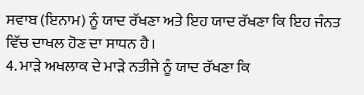ਸਵਾਬ (ਇਨਾਮ) ਨੂੰ ਯਾਦ ਰੱਖਣਾ ਅਤੇ ਇਹ ਯਾਦ ਰੱਖਣਾ ਕਿ ਇਹ ਜੰਨਤ ਵਿੱਚ ਦਾਖਲ ਹੋਣ ਦਾ ਸਾਧਨ ਹੈ।
4. ਮਾੜੇ ਅਖਲਾਕ ਦੇ ਮਾੜੇ ਨਤੀਜੇ ਨੂੰ ਯਾਦ ਰੱਖਣਾ ਕਿ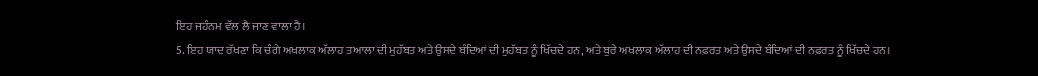ਇਹ ਜਹੰਨਮ ਵੱਲ ਲੈ ਜਾਣ ਵਾਲਾ ਹੈ।
5. ਇਹ ਯਾਦ ਰੱਖਣਾ ਕਿ ਚੰਗੇ ਅਖਲਾਕ ਅੱਲਾਹ ਤਆਲਾ ਦੀ ਮੁਹੱਬਤ ਅਤੇ ਉਸਦੇ ਬੰਦਿਆਂ ਦੀ ਮੁਹੱਬਤ ਨੂੰ ਖਿੱਚਦੇ ਹਨ, ਅਤੇ ਬੁਰੇ ਅਖਲਾਕ ਅੱਲਾਹ ਦੀ ਨਫ਼ਰਤ ਅਤੇ ਉਸਦੇ ਬੰਦਿਆਂ ਦੀ ਨਫ਼ਰਤ ਨੂੰ ਖਿੱਚਦੇ ਹਨ।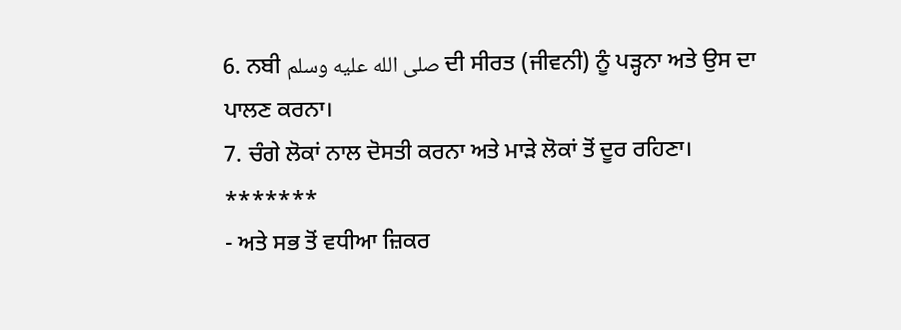6. ਨਬੀ صلى الله عليه وسلم ਦੀ ਸੀਰਤ (ਜੀਵਨੀ) ਨੂੰ ਪੜ੍ਹਨਾ ਅਤੇ ਉਸ ਦਾ ਪਾਲਣ ਕਰਨਾ।
7. ਚੰਗੇ ਲੋਕਾਂ ਨਾਲ ਦੋਸਤੀ ਕਰਨਾ ਅਤੇ ਮਾੜੇ ਲੋਕਾਂ ਤੋਂ ਦੂਰ ਰਹਿਣਾ।
*******
- ਅਤੇ ਸਭ ਤੋਂ ਵਧੀਆ ਜ਼ਿਕਰ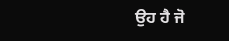ਉਹ ਹੈ ਜੋ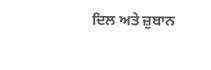ਦਿਲ ਅਤੇ ਜ਼ੁਬਾਨ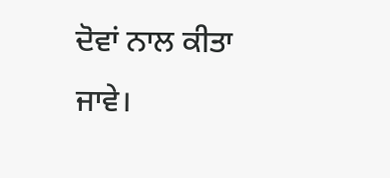ਦੋਵਾਂ ਨਾਲ ਕੀਤਾ ਜਾਵੇ।